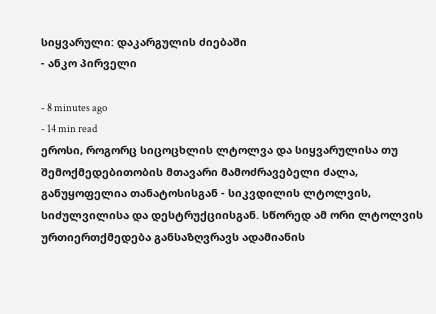სიყვარული: დაკარგულის ძიებაში
- ანკო პირველი

- 8 minutes ago
- 14 min read
ეროსი, როგორც სიცოცხლის ლტოლვა და სიყვარულისა თუ შემოქმედებითობის მთავარი მამოძრავებელი ძალა, განუყოფელია თანატოსისგან - სიკვდილის ლტოლვის, სიძულვილისა და დესტრუქციისგან. სწორედ ამ ორი ლტოლვის ურთიერთქმედება განსაზღვრავს ადამიანის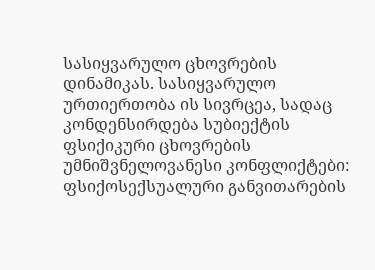სასიყვარულო ცხოვრების დინამიკას. სასიყვარულო ურთიერთობა ის სივრცეა, სადაც კონდენსირდება სუბიექტის ფსიქიკური ცხოვრების უმნიშვნელოვანესი კონფლიქტები: ფსიქოსექსუალური განვითარების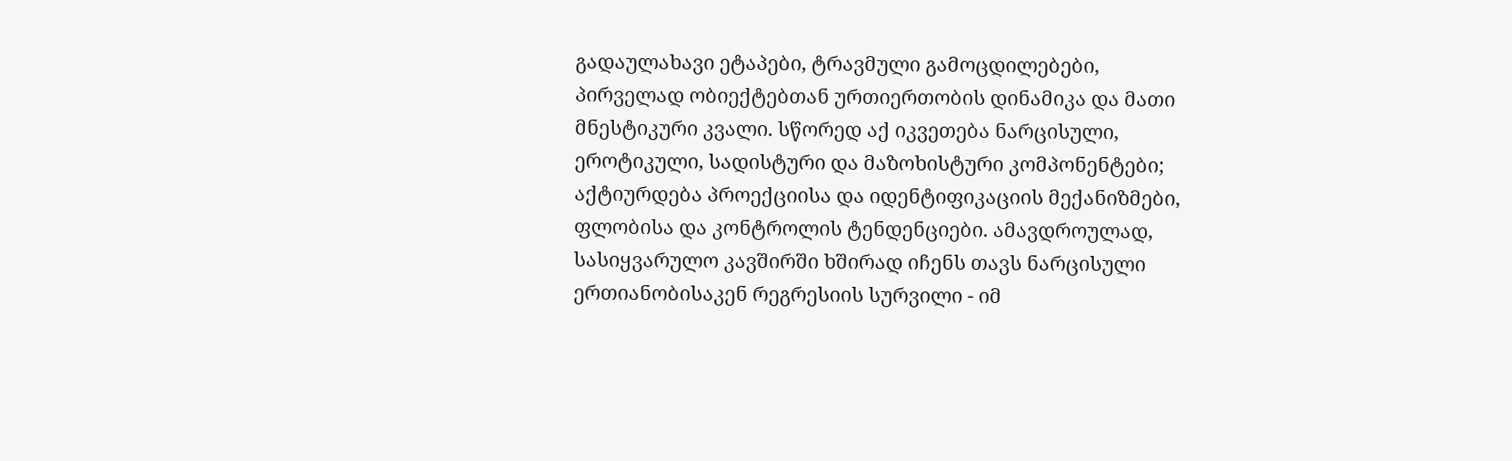გადაულახავი ეტაპები, ტრავმული გამოცდილებები, პირველად ობიექტებთან ურთიერთობის დინამიკა და მათი მნესტიკური კვალი. სწორედ აქ იკვეთება ნარცისული, ეროტიკული, სადისტური და მაზოხისტური კომპონენტები; აქტიურდება პროექციისა და იდენტიფიკაციის მექანიზმები, ფლობისა და კონტროლის ტენდენციები. ამავდროულად, სასიყვარულო კავშირში ხშირად იჩენს თავს ნარცისული ერთიანობისაკენ რეგრესიის სურვილი - იმ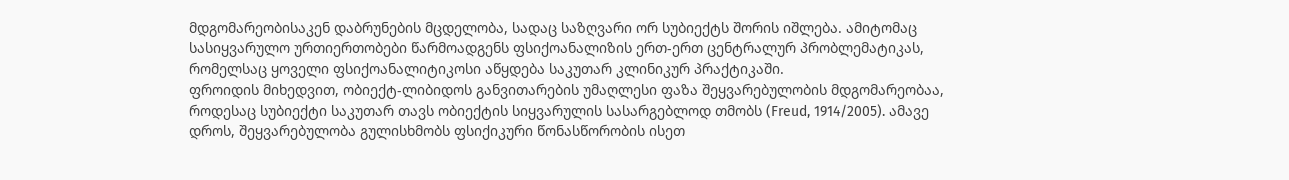მდგომარეობისაკენ დაბრუნების მცდელობა, სადაც საზღვარი ორ სუბიექტს შორის იშლება. ამიტომაც სასიყვარულო ურთიერთობები წარმოადგენს ფსიქოანალიზის ერთ-ერთ ცენტრალურ პრობლემატიკას, რომელსაც ყოველი ფსიქოანალიტიკოსი აწყდება საკუთარ კლინიკურ პრაქტიკაში.
ფროიდის მიხედვით, ობიექტ-ლიბიდოს განვითარების უმაღლესი ფაზა შეყვარებულობის მდგომარეობაა, როდესაც სუბიექტი საკუთარ თავს ობიექტის სიყვარულის სასარგებლოდ თმობს (Freud, 1914/2005). ამავე დროს, შეყვარებულობა გულისხმობს ფსიქიკური წონასწორობის ისეთ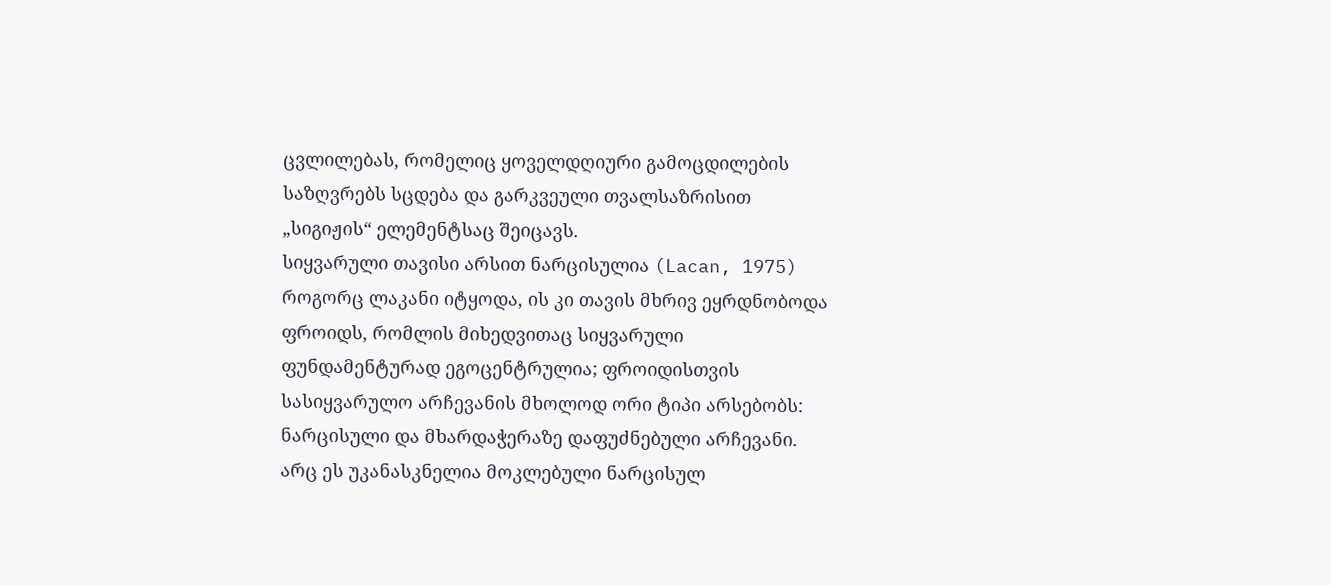ცვლილებას, რომელიც ყოველდღიური გამოცდილების საზღვრებს სცდება და გარკვეული თვალსაზრისით „სიგიჟის“ ელემენტსაც შეიცავს.
სიყვარული თავისი არსით ნარცისულია (Lacan, 1975) როგორც ლაკანი იტყოდა, ის კი თავის მხრივ ეყრდნობოდა ფროიდს, რომლის მიხედვითაც სიყვარული ფუნდამენტურად ეგოცენტრულია; ფროიდისთვის სასიყვარულო არჩევანის მხოლოდ ორი ტიპი არსებობს: ნარცისული და მხარდაჭერაზე დაფუძნებული არჩევანი. არც ეს უკანასკნელია მოკლებული ნარცისულ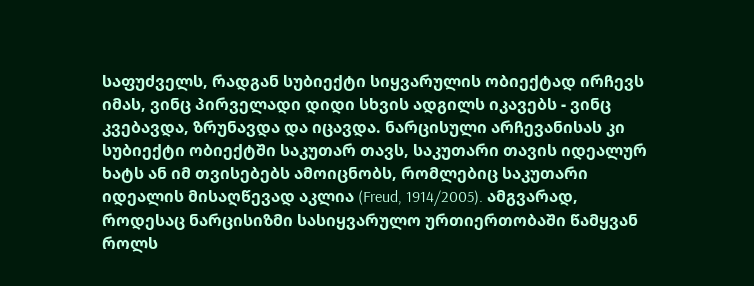საფუძველს, რადგან სუბიექტი სიყვარულის ობიექტად ირჩევს იმას, ვინც პირველადი დიდი სხვის ადგილს იკავებს - ვინც კვებავდა, ზრუნავდა და იცავდა. ნარცისული არჩევანისას კი სუბიექტი ობიექტში საკუთარ თავს, საკუთარი თავის იდეალურ ხატს ან იმ თვისებებს ამოიცნობს, რომლებიც საკუთარი იდეალის მისაღწევად აკლია (Freud, 1914/2005). ამგვარად, როდესაც ნარცისიზმი სასიყვარულო ურთიერთობაში წამყვან როლს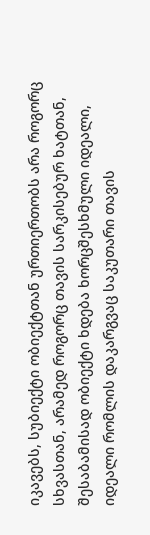იკავებს, სუბიექტი ობიექტთან ურთიერთობს არა როგორც სხვასთან, არამედ როგორც თავის სარკისებურ ხატთან, შესაბამისად ობიექტი ხდება ხორცშესხმული იდეალი, იდეალი რომლის დაკარგვაც საკუთარი თავის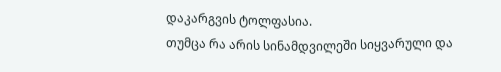დაკარგვის ტოლფასია.
თუმცა რა არის სინამდვილეში სიყვარული და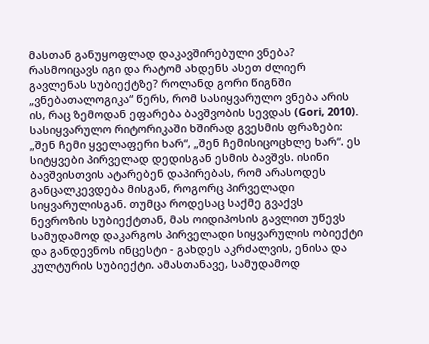მასთან განუყოფლად დაკავშირებული ვნება? რასმოიცავს იგი და რატომ ახდენს ასეთ ძლიერ გავლენას სუბიექტზე? როლანდ გორი წიგნში „ვნებათალოგიკა“ წერს, რომ სასიყვარულო ვნება არის ის, რაც ზემოდან ეფარება ბავშვობის სევდას (Gori, 2010). სასიყვარულო რიტორიკაში ხშირად გვესმის ფრაზები: „შენ ჩემი ყველაფერი ხარ“, „შენ ჩემისიცოცხლე ხარ“. ეს სიტყვები პირველად დედისგან ესმის ბავშვს. ისინი ბავშვისთვის ატარებენ დაპირებას, რომ არასოდეს განცალკევდება მისგან, როგორც პირველადი სიყვარულისგან. თუმცა როდესაც საქმე გვაქვს ნევროზის სუბიექტთან, მას ოიდიპოსის გავლით უწევს სამუდამოდ დაკარგოს პირველადი სიყვარულის ობიექტი და განდევნოს ინცესტი - გახდეს აკრძალვის, ენისა და კულტურის სუბიექტი. ამასთანავე, სამუდამოდ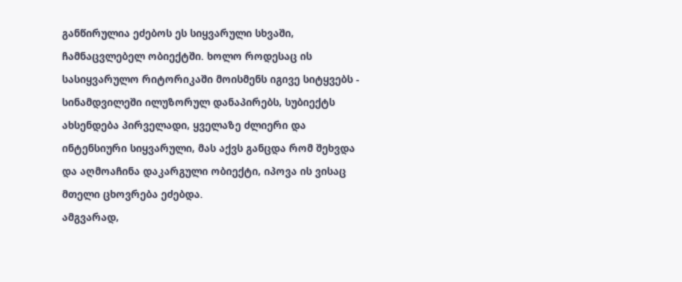განწირულია ეძებოს ეს სიყვარული სხვაში, ჩამნაცვლებელ ობიექტში. ხოლო როდესაც ის სასიყვარულო რიტორიკაში მოისმენს იგივე სიტყვებს - სინამდვილეში ილუზორულ დანაპირებს, სუბიექტს ახსენდება პირველადი, ყველაზე ძლიერი და ინტენსიური სიყვარული, მას აქვს განცდა რომ შეხვდა და აღმოაჩინა დაკარგული ობიექტი, იპოვა ის ვისაც მთელი ცხოვრება ეძებდა.
ამგვარად,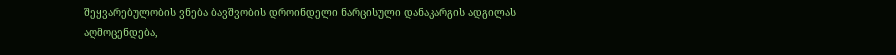შეყვარებულობის ვნება ბავშვობის დროინდელი ნარცისული დანაკარგის ადგილას აღმოცენდება,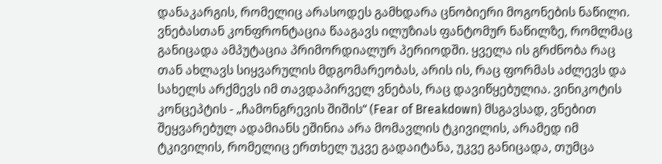დანაკარგის, რომელიც არასოდეს გამხდარა ცნობიერი მოგონების ნაწილი. ვნებასთან კონფრონტაცია წააგავს ილუზიას ფანტომურ ნაწილზე, რომლმაც განიცადა ამპუტაცია პრიმორდიალურ პერიოდში. ყველა ის გრძნობა რაც თან ახლავს სიყვარულის მდგომარეობას, არის ის, რაც ფორმას აძლევს და სახელს არქმევს იმ თავდაპირველ ვნებას, რაც დავიწყებულია. ვინიკოტის კონცეპტის - „ჩამონგრევის შიშის“ (Fear of Breakdown) მსგავსად, ვნებით შეყვარებულ ადამიანს ეშინია არა მომავლის ტკივილის, არამედ იმ ტკივილის, რომელიც ერთხელ უკვე გადაიტანა, უკვე განიცადა, თუმცა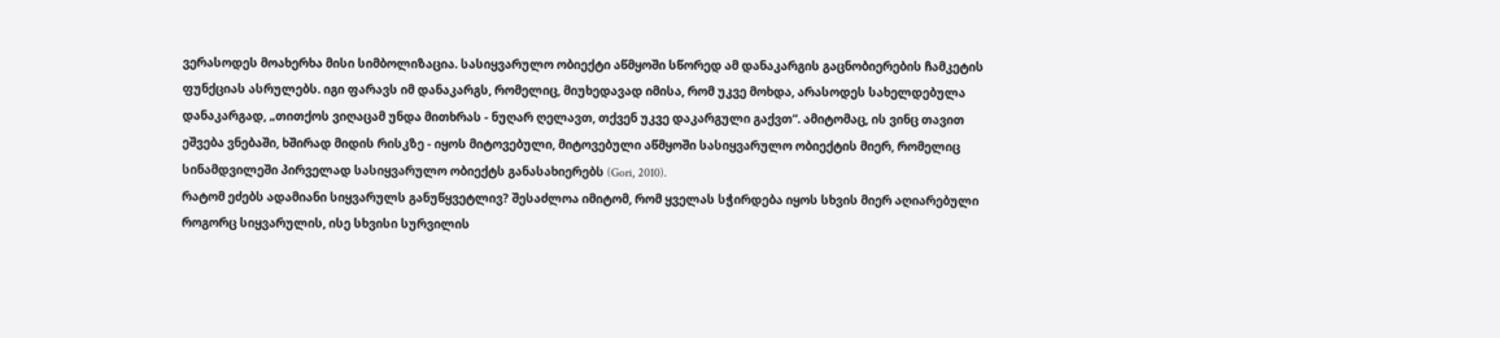ვერასოდეს მოახერხა მისი სიმბოლიზაცია. სასიყვარულო ობიექტი აწმყოში სწორედ ამ დანაკარგის გაცნობიერების ჩამკეტის ფუნქციას ასრულებს. იგი ფარავს იმ დანაკარგს, რომელიც, მიუხედავად იმისა, რომ უკვე მოხდა, არასოდეს სახელდებულა დანაკარგად, „თითქოს ვიღაცამ უნდა მითხრას - ნუღარ ღელავთ, თქვენ უკვე დაკარგული გაქვთ“. ამიტომაც, ის ვინც თავით ეშვება ვნებაში, ხშირად მიდის რისკზე - იყოს მიტოვებული, მიტოვებული აწმყოში სასიყვარულო ობიექტის მიერ, რომელიც სინამდვილეში პირველად სასიყვარულო ობიექტს განასახიერებს (Gori, 2010).
რატომ ეძებს ადამიანი სიყვარულს განუწყვეტლივ? შესაძლოა იმიტომ, რომ ყველას სჭირდება იყოს სხვის მიერ აღიარებული როგორც სიყვარულის, ისე სხვისი სურვილის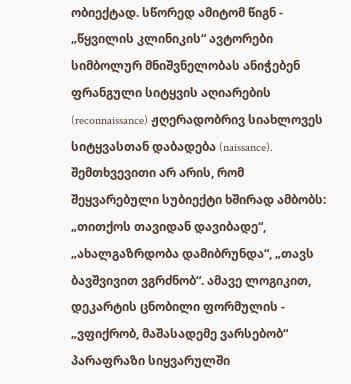ობიექტად. სწორედ ამიტომ წიგნ - „წყვილის კლინიკის“ ავტორები სიმბოლურ მნიშვნელობას ანიჭებენ ფრანგული სიტყვის აღიარების (reconnaissance) ჟღერადობრივ სიახლოვეს სიტყვასთან დაბადება (naissance). შემთხვევითი არ არის, რომ შეყვარებული სუბიექტი ხშირად ამბობს: „თითქოს თავიდან დავიბადე“, „ახალგაზრდობა დამიბრუნდა“, „თავს ბავშვივით ვგრძნობ“. ამავე ლოგიკით, დეკარტის ცნობილი ფორმულის - „ვფიქრობ, მაშასადემე ვარსებობ“ პარაფრაზი სიყვარულში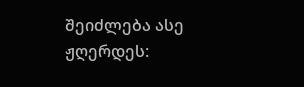შეიძლება ასე ჟღერდეს: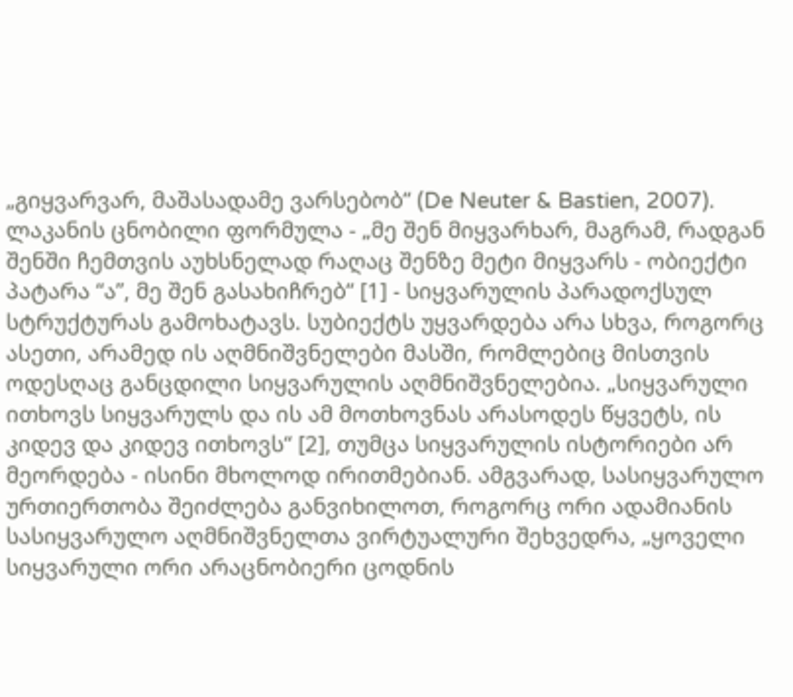„გიყვარვარ, მაშასადამე ვარსებობ“ (De Neuter & Bastien, 2007).
ლაკანის ცნობილი ფორმულა - „მე შენ მიყვარხარ, მაგრამ, რადგან შენში ჩემთვის აუხსნელად რაღაც შენზე მეტი მიყვარს - ობიექტი პატარა “ა”, მე შენ გასახიჩრებ“ [1] - სიყვარულის პარადოქსულ სტრუქტურას გამოხატავს. სუბიექტს უყვარდება არა სხვა, როგორც ასეთი, არამედ ის აღმნიშვნელები მასში, რომლებიც მისთვის ოდესღაც განცდილი სიყვარულის აღმნიშვნელებია. „სიყვარული ითხოვს სიყვარულს და ის ამ მოთხოვნას არასოდეს წყვეტს, ის კიდევ და კიდევ ითხოვს“ [2], თუმცა სიყვარულის ისტორიები არ მეორდება - ისინი მხოლოდ ირითმებიან. ამგვარად, სასიყვარულო ურთიერთობა შეიძლება განვიხილოთ, როგორც ორი ადამიანის სასიყვარულო აღმნიშვნელთა ვირტუალური შეხვედრა, „ყოველი სიყვარული ორი არაცნობიერი ცოდნის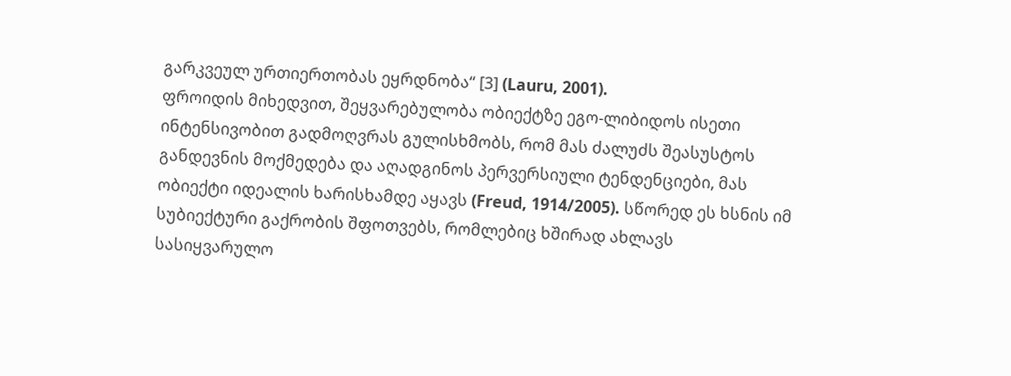გარკვეულ ურთიერთობას ეყრდნობა“ [3] (Lauru, 2001).
ფროიდის მიხედვით, შეყვარებულობა ობიექტზე ეგო-ლიბიდოს ისეთი ინტენსივობით გადმოღვრას გულისხმობს, რომ მას ძალუძს შეასუსტოს განდევნის მოქმედება და აღადგინოს პერვერსიული ტენდენციები, მას ობიექტი იდეალის ხარისხამდე აყავს (Freud, 1914/2005). სწორედ ეს ხსნის იმ სუბიექტური გაქრობის შფოთვებს, რომლებიც ხშირად ახლავს სასიყვარულო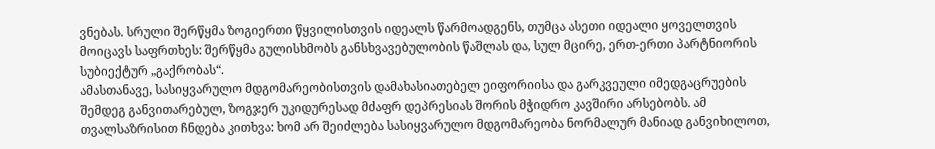ვნებას. სრული შერწყმა ზოგიერთი წყვილისთვის იდეალს წარმოადგენს, თუმცა ასეთი იდეალი ყოველთვის მოიცავს საფრთხეს: შერწყმა გულისხმობს განსხვავებულობის წაშლას და, სულ მცირე, ერთ-ერთი პარტნიორის სუბიექტურ „გაქრობას“.
ამასთანავე, სასიყვარულო მდგომარეობისთვის დამახასიათებელ ეიფორიისა და გარკვეული იმედგაცრუების შემდეგ განვითარებულ, ზოგჯერ უკიდურესად მძაფრ დეპრესიას შორის მჭიდრო კავშირი არსებობს. ამ თვალსაზრისით ჩნდება კითხვა: ხომ არ შეიძლება სასიყვარულო მდგომარეობა ნორმალურ მანიად განვიხილოთ,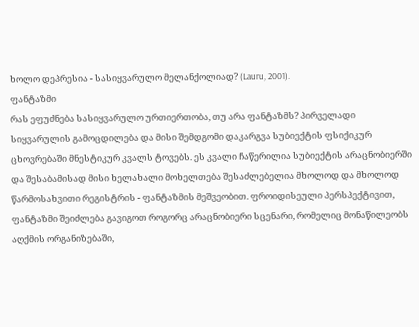ხოლო დეპრესია - სასიყვარულო მელანქოლიად? (Lauru, 2001).
ფანტაზმი
რას ეფუძნება სასიყვარულო ურთიერთობა, თუ არა ფანტაზმს? პირველადი სიყვარულის გამოცდილება და მისი შემდგომი დაკარგვა სუბიექტის ფსიქიკურ ცხოვრებაში მნესტიკურ კვალს ტოვებს. ეს კვალი ჩაწერილია სუბიექტის არაცნობიერში და შესაბამისად მისი ხელახალი მოხელთება შესაძლებელია მხოლოდ და მხოლოდ წარმოსახვითი რეგისტრის - ფანტაზმის მეშვეობით. ფროიდისეული პერსპექტივით, ფანტაზმი შეიძლება გავიგოთ როგორც არაცნობიერი სცენარი, რომელიც მონაწილეობს აღქმის ორგანიზებაში,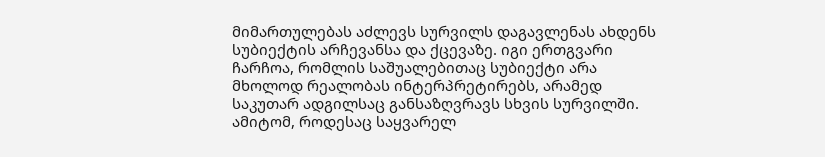მიმართულებას აძლევს სურვილს დაგავლენას ახდენს სუბიექტის არჩევანსა და ქცევაზე. იგი ერთგვარი ჩარჩოა, რომლის საშუალებითაც სუბიექტი არა მხოლოდ რეალობას ინტერპრეტირებს, არამედ საკუთარ ადგილსაც განსაზღვრავს სხვის სურვილში. ამიტომ, როდესაც საყვარელ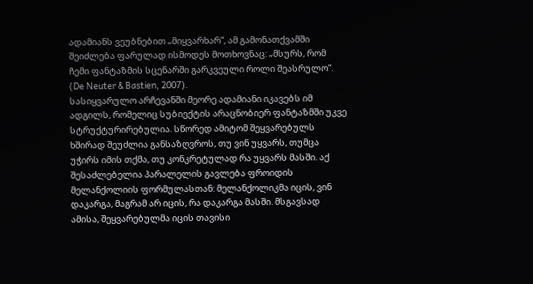ადამიანს ვეუბნებით „მიყვარხარ“, ამ გამონათქვამში შეიძლება ფარულად ისმოდეს მოთხოვნაც: „მსურს, რომ ჩემი ფანტაზმის სცენარში გარკვეული როლი შეასრულო“. (De Neuter & Bastien, 2007).
სასიყვარულო არჩევანში მეორე ადამიანი იკავებს იმ ადგილს, რომელიც სუბიექტის არაცნობიერ ფანტაზმში უკვე სტრუქტურირებულია. სწორედ ამიტომ შეყვარებულს ხშირად შეუძლია განსაზღვროს, თუ ვინ უყვარს, თუმცა უჭირს იმის თქმა, თუ კონკრეტულად რა უყვარს მასში. აქ შესაძლებელია პარალელის გავლება ფროიდის მელანქოლიის ფორმულასთან: მელანქოლიკმა იცის, ვინ დაკარგა, მაგრამ არ იცის, რა დაკარგა მასში. მსგავსად ამისა, შეყვარებულმა იცის თავისი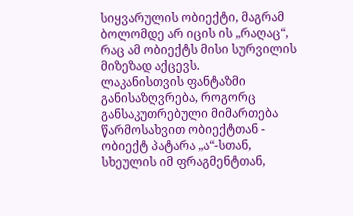სიყვარულის ობიექტი, მაგრამ ბოლომდე არ იცის ის „რაღაც“, რაც ამ ობიექტს მისი სურვილის მიზეზად აქცევს.
ლაკანისთვის ფანტაზმი განისაზღვრება, როგორც განსაკუთრებული მიმართება წარმოსახვით ობიექტთან - ობიექტ პატარა „ა“-სთან, სხეულის იმ ფრაგმენტთან,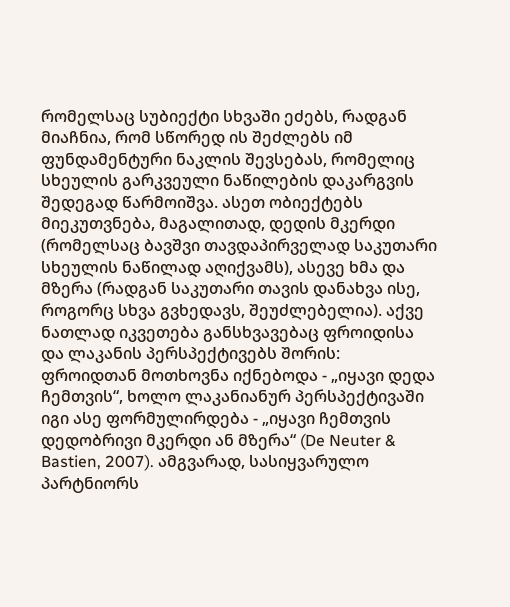რომელსაც სუბიექტი სხვაში ეძებს, რადგან მიაჩნია, რომ სწორედ ის შეძლებს იმ ფუნდამენტური ნაკლის შევსებას, რომელიც სხეულის გარკვეული ნაწილების დაკარგვის შედეგად წარმოიშვა. ასეთ ობიექტებს მიეკუთვნება, მაგალითად, დედის მკერდი (რომელსაც ბავშვი თავდაპირველად საკუთარი სხეულის ნაწილად აღიქვამს), ასევე ხმა და მზერა (რადგან საკუთარი თავის დანახვა ისე, როგორც სხვა გვხედავს, შეუძლებელია). აქვე ნათლად იკვეთება განსხვავებაც ფროიდისა და ლაკანის პერსპექტივებს შორის: ფროიდთან მოთხოვნა იქნებოდა - „იყავი დედა ჩემთვის“, ხოლო ლაკანიანურ პერსპექტივაში იგი ასე ფორმულირდება - „იყავი ჩემთვის დედობრივი მკერდი ან მზერა“ (De Neuter & Bastien, 2007). ამგვარად, სასიყვარულო პარტნიორს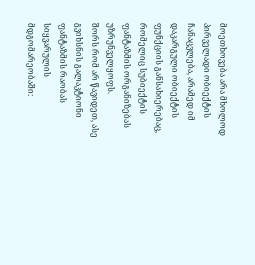მოეთხოვება არა მხოლოდ პირველადი ობიექტის ჩანაცვლება, არამედ იმ დაკარგული ობიექტის ფუნქციის განსახიერებაც, რომელიც სუბიექტის ფანტაზმის ორგანიზებას უზრუნველყოფს.
შორს რომ არ წავიდეთ, ასე გვიხსნის გალაკტიონი ფანტაზმის რაობას სიყვარულის მდგომარეობაში: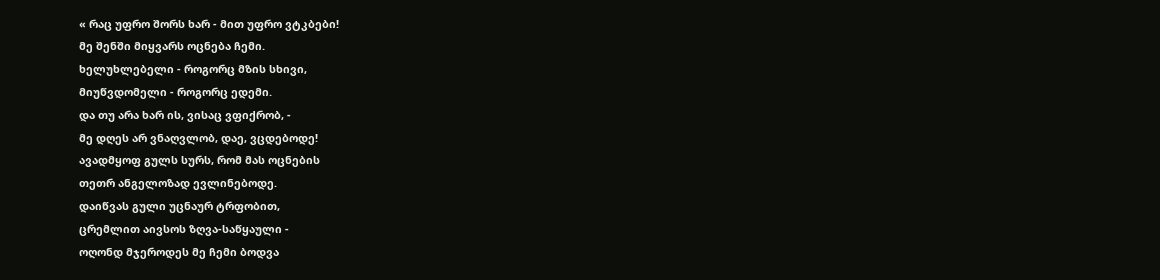« რაც უფრო შორს ხარ - მით უფრო ვტკბები!
მე შენში მიყვარს ოცნება ჩემი.
ხელუხლებელი - როგორც მზის სხივი,
მიუწვდომელი - როგორც ედემი.
და თუ არა ხარ ის, ვისაც ვფიქრობ, -
მე დღეს არ ვნაღვლობ, დაე, ვცდებოდე!
ავადმყოფ გულს სურს, რომ მას ოცნების
თეთრ ანგელოზად ევლინებოდე.
დაიწვას გული უცნაურ ტრფობით,
ცრემლით აივსოს ზღვა-საწყაული -
ოღონდ მჯეროდეს მე ჩემი ბოდვა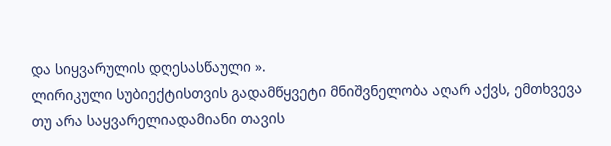და სიყვარულის დღესასწაული ».
ლირიკული სუბიექტისთვის გადამწყვეტი მნიშვნელობა აღარ აქვს, ემთხვევა თუ არა საყვარელიადამიანი თავის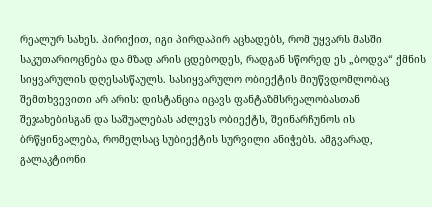რეალურ სახეს. პირიქით, იგი პირდაპირ აცხადებს, რომ უყვარს მასში საკუთარიოცნება და მზად არის ცდებოდეს, რადგან სწორედ ეს „ბოდვა“ ქმნის სიყვარულის დღესასწაულს. სასიყვარულო ობიექტის მიუწვდომლობაც შემთხვევითი არ არის: დისტანცია იცავს ფანტაზმსრეალობასთან შეჯახებისგან და საშუალებას აძლევს ობიექტს, შეინარჩუნოს ის ბრწყინვალება, რომელსაც სუბიექტის სურვილი ანიჭებს. ამგვარად, გალაკტიონი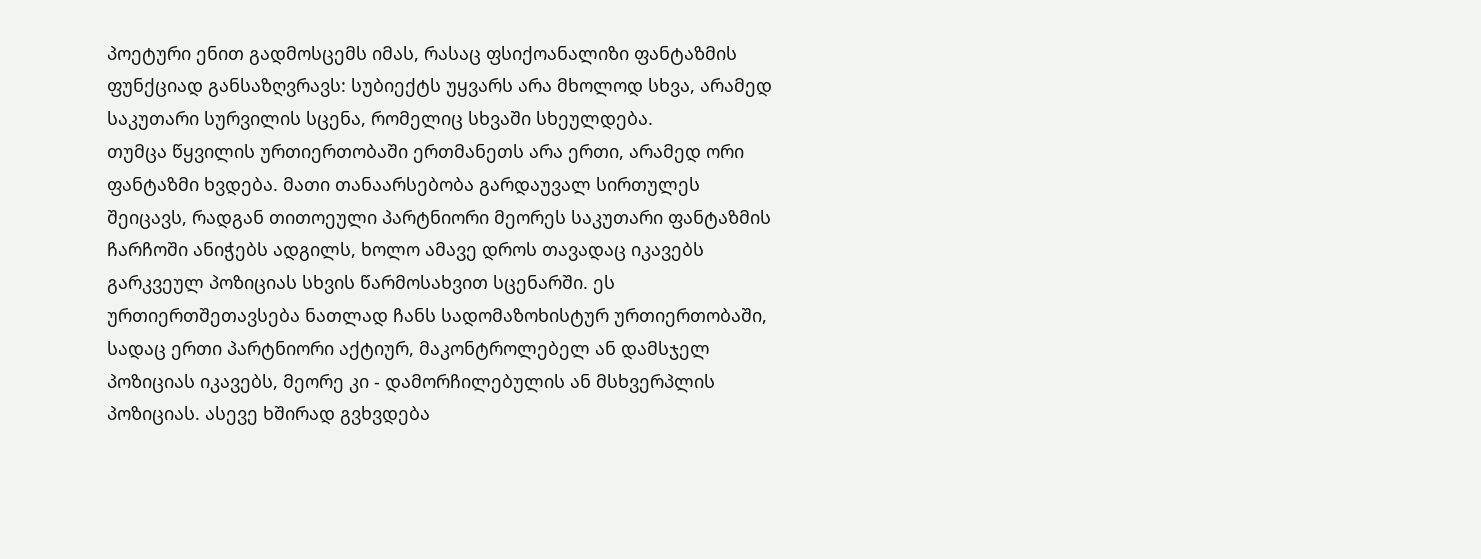პოეტური ენით გადმოსცემს იმას, რასაც ფსიქოანალიზი ფანტაზმის ფუნქციად განსაზღვრავს: სუბიექტს უყვარს არა მხოლოდ სხვა, არამედ საკუთარი სურვილის სცენა, რომელიც სხვაში სხეულდება.
თუმცა წყვილის ურთიერთობაში ერთმანეთს არა ერთი, არამედ ორი ფანტაზმი ხვდება. მათი თანაარსებობა გარდაუვალ სირთულეს შეიცავს, რადგან თითოეული პარტნიორი მეორეს საკუთარი ფანტაზმის ჩარჩოში ანიჭებს ადგილს, ხოლო ამავე დროს თავადაც იკავებს გარკვეულ პოზიციას სხვის წარმოსახვით სცენარში. ეს ურთიერთშეთავსება ნათლად ჩანს სადომაზოხისტურ ურთიერთობაში, სადაც ერთი პარტნიორი აქტიურ, მაკონტროლებელ ან დამსჯელ პოზიციას იკავებს, მეორე კი - დამორჩილებულის ან მსხვერპლის პოზიციას. ასევე ხშირად გვხვდება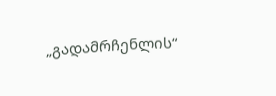„გადამრჩენლის“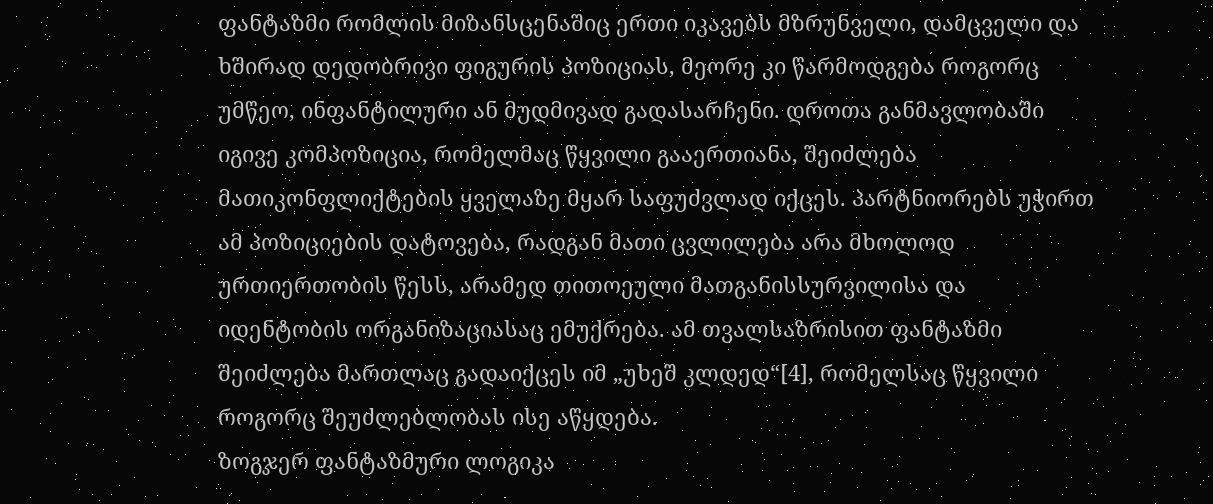ფანტაზმი რომლის მიზანსცენაშიც ერთი იკავებს მზრუნველი, დამცველი და ხშირად დედობრივი ფიგურის პოზიციას, მეორე კი წარმოდგება როგორც უმწეო, ინფანტილური ან მუდმივად გადასარჩენი. დროთა განმავლობაში იგივე კომპოზიცია, რომელმაც წყვილი გააერთიანა, შეიძლება მათიკონფლიქტების ყველაზე მყარ საფუძვლად იქცეს. პარტნიორებს უჭირთ ამ პოზიციების დატოვება, რადგან მათი ცვლილება არა მხოლოდ ურთიერთობის წესს, არამედ თითოეული მათგანისსურვილისა და იდენტობის ორგანიზაციასაც ემუქრება. ამ თვალსაზრისით ფანტაზმი შეიძლება მართლაც გადაიქცეს იმ „უხეშ კლდედ“[4], რომელსაც წყვილი როგორც შეუძლებლობას ისე აწყდება.
ზოგჯერ ფანტაზმური ლოგიკა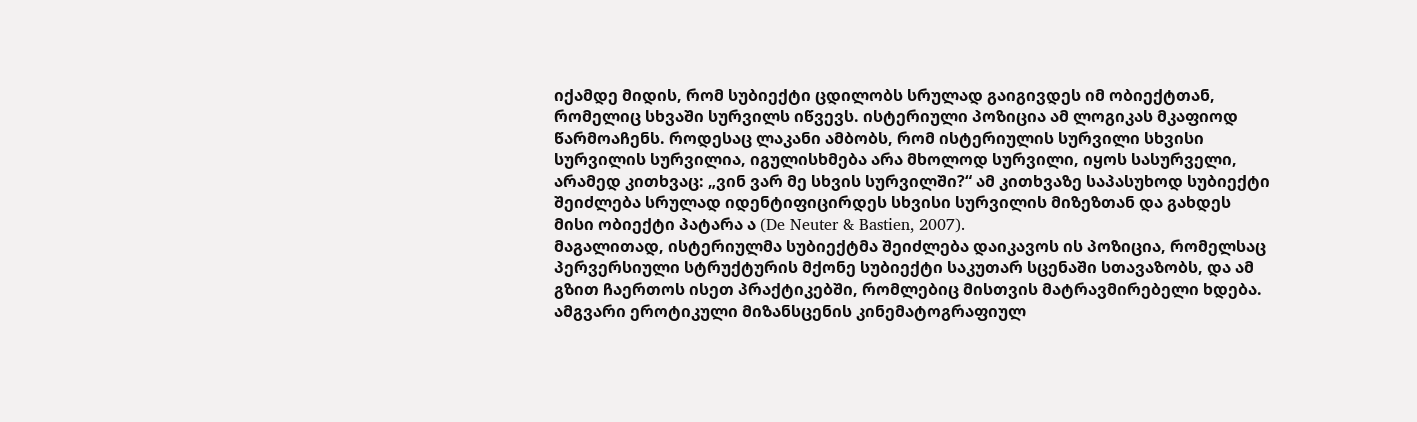იქამდე მიდის, რომ სუბიექტი ცდილობს სრულად გაიგივდეს იმ ობიექტთან, რომელიც სხვაში სურვილს იწვევს. ისტერიული პოზიცია ამ ლოგიკას მკაფიოდ წარმოაჩენს. როდესაც ლაკანი ამბობს, რომ ისტერიულის სურვილი სხვისი სურვილის სურვილია, იგულისხმება არა მხოლოდ სურვილი, იყოს სასურველი, არამედ კითხვაც: „ვინ ვარ მე სხვის სურვილში?“ ამ კითხვაზე საპასუხოდ სუბიექტი შეიძლება სრულად იდენტიფიცირდეს სხვისი სურვილის მიზეზთან და გახდეს მისი ობიექტი პატარა ა (De Neuter & Bastien, 2007).
მაგალითად, ისტერიულმა სუბიექტმა შეიძლება დაიკავოს ის პოზიცია, რომელსაც პერვერსიული სტრუქტურის მქონე სუბიექტი საკუთარ სცენაში სთავაზობს, და ამ გზით ჩაერთოს ისეთ პრაქტიკებში, რომლებიც მისთვის მატრავმირებელი ხდება. ამგვარი ეროტიკული მიზანსცენის კინემატოგრაფიულ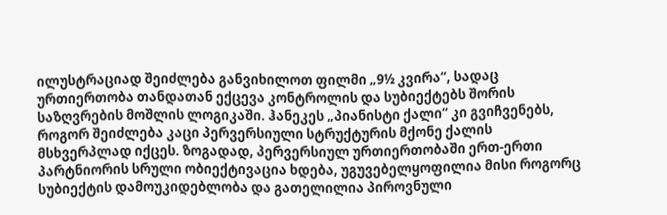ილუსტრაციად შეიძლება განვიხილოთ ფილმი „9½ კვირა“, სადაც ურთიერთობა თანდათან ექცევა კონტროლის და სუბიექტებს შორის საზღვრების მოშლის ლოგიკაში. ჰანეკეს „პიანისტი ქალი“ კი გვიჩვენებს, როგორ შეიძლება კაცი პერვერსიული სტრუქტურის მქონე ქალის მსხვერპლად იქცეს. ზოგადად, პერვერსიულ ურთიერთობაში ერთ-ერთი პარტნიორის სრული ობიექტივაცია ხდება, უგუვებელყოფილია მისი როგორც სუბიექტის დამოუკიდებლობა და გათელილია პიროვნული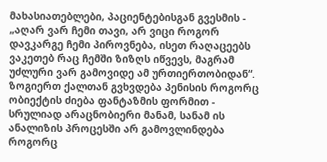მახასიათებლები, პაციენტებისგან გვესმის - „აღარ ვარ ჩემი თავი, არ ვიცი როგორ დავკარგე ჩემი პიროვნება, ისეთ რაღაცეებს ვაკეთებ რაც ჩემში ზიზღს იწვევს, მაგრამ უძლური ვარ გამოვიდე ამ ურთიერთობიდან“. ზოგიერთ ქალთან გვხვდება პენისის როგორც ობიექტის ძიება ფანტაზმის ფორმით - სრულიად არაცნობიერი მანამ, სანამ ის ანალიზის პროცესში არ გამოვლინდება როგორც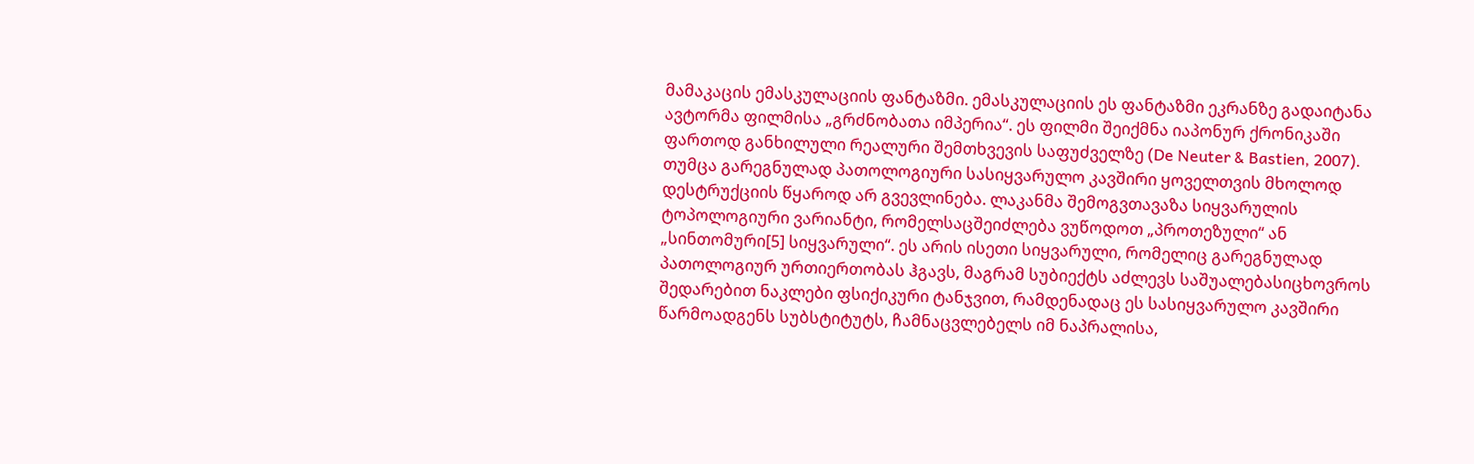მამაკაცის ემასკულაციის ფანტაზმი. ემასკულაციის ეს ფანტაზმი ეკრანზე გადაიტანა ავტორმა ფილმისა „გრძნობათა იმპერია“. ეს ფილმი შეიქმნა იაპონურ ქრონიკაში ფართოდ განხილული რეალური შემთხვევის საფუძველზე (De Neuter & Bastien, 2007).
თუმცა გარეგნულად პათოლოგიური სასიყვარულო კავშირი ყოველთვის მხოლოდ დესტრუქციის წყაროდ არ გვევლინება. ლაკანმა შემოგვთავაზა სიყვარულის ტოპოლოგიური ვარიანტი, რომელსაცშეიძლება ვუწოდოთ „პროთეზული“ ან „სინთომური[5] სიყვარული“. ეს არის ისეთი სიყვარული, რომელიც გარეგნულად პათოლოგიურ ურთიერთობას ჰგავს, მაგრამ სუბიექტს აძლევს საშუალებასიცხოვროს შედარებით ნაკლები ფსიქიკური ტანჯვით, რამდენადაც ეს სასიყვარულო კავშირი წარმოადგენს სუბსტიტუტს, ჩამნაცვლებელს იმ ნაპრალისა,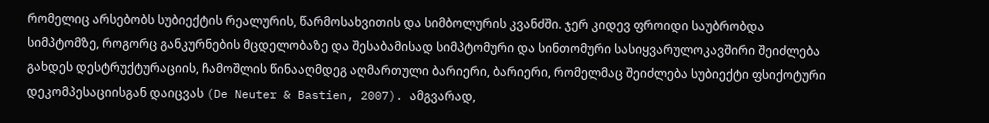რომელიც არსებობს სუბიექტის რეალურის, წარმოსახვითის და სიმბოლურის კვანძში. ჯერ კიდევ ფროიდი საუბრობდა სიმპტომზე, როგორც განკურნების მცდელობაზე და შესაბამისად სიმპტომური და სინთომური სასიყვარულოკავშირი შეიძლება გახდეს დესტრუქტურაციის, ჩამოშლის წინააღმდეგ აღმართული ბარიერი, ბარიერი, რომელმაც შეიძლება სუბიექტი ფსიქოტური დეკომპესაციისგან დაიცვას (De Neuter & Bastien, 2007). ამგვარად,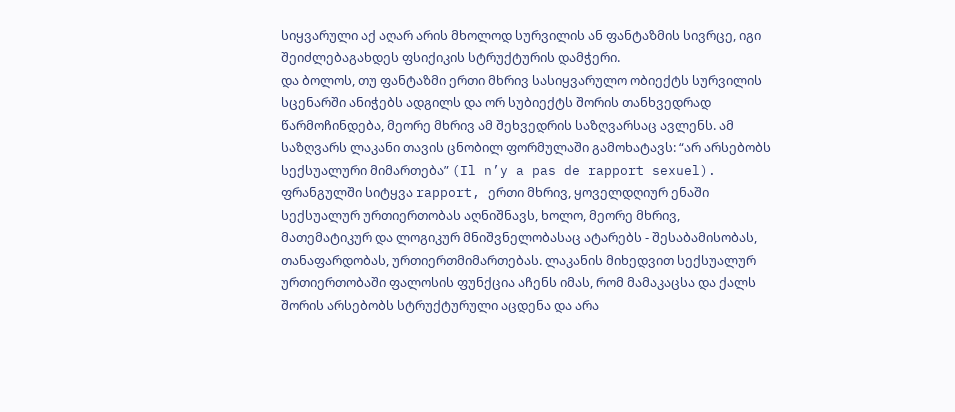სიყვარული აქ აღარ არის მხოლოდ სურვილის ან ფანტაზმის სივრცე, იგი შეიძლებაგახდეს ფსიქიკის სტრუქტურის დამჭერი.
და ბოლოს, თუ ფანტაზმი ერთი მხრივ სასიყვარულო ობიექტს სურვილის სცენარში ანიჭებს ადგილს და ორ სუბიექტს შორის თანხვედრად წარმოჩინდება, მეორე მხრივ ამ შეხვედრის საზღვარსაც ავლენს. ამ საზღვარს ლაკანი თავის ცნობილ ფორმულაში გამოხატავს: “არ არსებობს სექსუალური მიმართება” (Il n’y a pas de rapport sexuel). ფრანგულში სიტყვა rapport, ერთი მხრივ, ყოველდღიურ ენაში სექსუალურ ურთიერთობას აღნიშნავს, ხოლო, მეორე მხრივ, მათემატიკურ და ლოგიკურ მნიშვნელობასაც ატარებს - შესაბამისობას, თანაფარდობას, ურთიერთმიმართებას. ლაკანის მიხედვით სექსუალურ ურთიერთობაში ფალოსის ფუნქცია აჩენს იმას, რომ მამაკაცსა და ქალს შორის არსებობს სტრუქტურული აცდენა და არა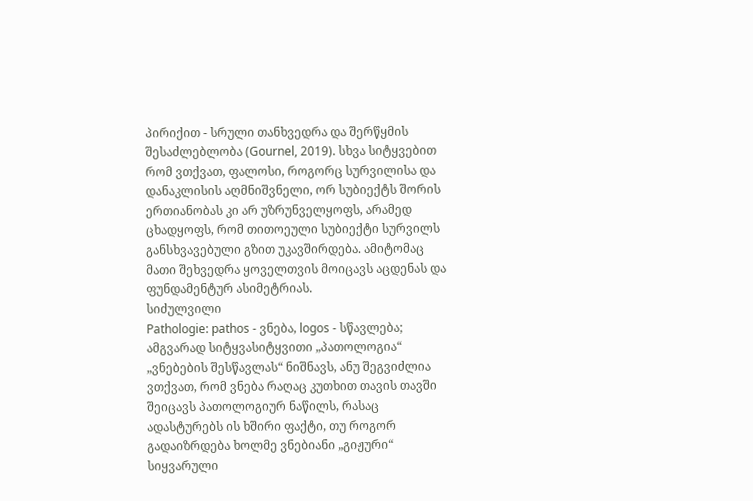პირიქით - სრული თანხვედრა და შერწყმის შესაძლებლობა (Gournel, 2019). სხვა სიტყვებით რომ ვთქვათ, ფალოსი, როგორც სურვილისა და დანაკლისის აღმნიშვნელი, ორ სუბიექტს შორის ერთიანობას კი არ უზრუნველყოფს, არამედ ცხადყოფს, რომ თითოეული სუბიექტი სურვილს განსხვავებული გზით უკავშირდება. ამიტომაც მათი შეხვედრა ყოველთვის მოიცავს აცდენას და ფუნდამენტურ ასიმეტრიას.
სიძულვილი
Pathologie: pathos - ვნება, logos - სწავლება; ამგვარად სიტყვასიტყვითი „პათოლოგია“ „ვნებების შესწავლას“ ნიშნავს, ანუ შეგვიძლია ვთქვათ, რომ ვნება რაღაც კუთხით თავის თავში შეიცავს პათოლოგიურ ნაწილს, რასაც ადასტურებს ის ხშირი ფაქტი, თუ როგორ გადაიზრდება ხოლმე ვნებიანი „გიჟური“ სიყვარული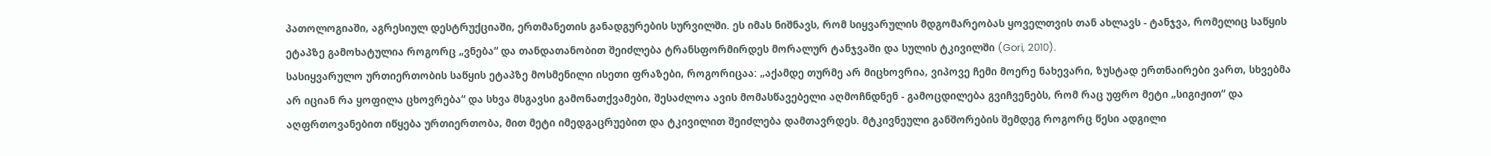პათოლოგიაში, აგრესიულ დესტრუქციაში, ერთმანეთის განადგურების სურვილში. ეს იმას ნიშნავს, რომ სიყვარულის მდგომარეობას ყოველთვის თან ახლავს - ტანჯვა, რომელიც საწყის ეტაპზე გამოხატულია როგორც „ვნება“ და თანდათანობით შეიძლება ტრანსფორმირდეს მორალურ ტანჯვაში და სულის ტკივილში (Gori, 2010).
სასიყვარულო ურთიერთობის საწყის ეტაპზე მოსმენილი ისეთი ფრაზები, როგორიცაა: „აქამდე თურმე არ მიცხოვრია, ვიპოვე ჩემი მოერე ნახევარი, ზუსტად ერთნაირები ვართ, სხვებმა არ იციან რა ყოფილა ცხოვრება“ და სხვა მსგავსი გამონათქვამები, შესაძლოა ავის მომასწავებელი აღმოჩნდნენ - გამოცდილება გვიჩვენებს, რომ რაც უფრო მეტი „სიგიჟით“ და აღფრთოვანებით იწყება ურთიერთობა, მით მეტი იმედგაცრუებით და ტკივილით შეიძლება დამთავრდეს. მტკივნეული განშორების შემდეგ როგორც წესი ადგილი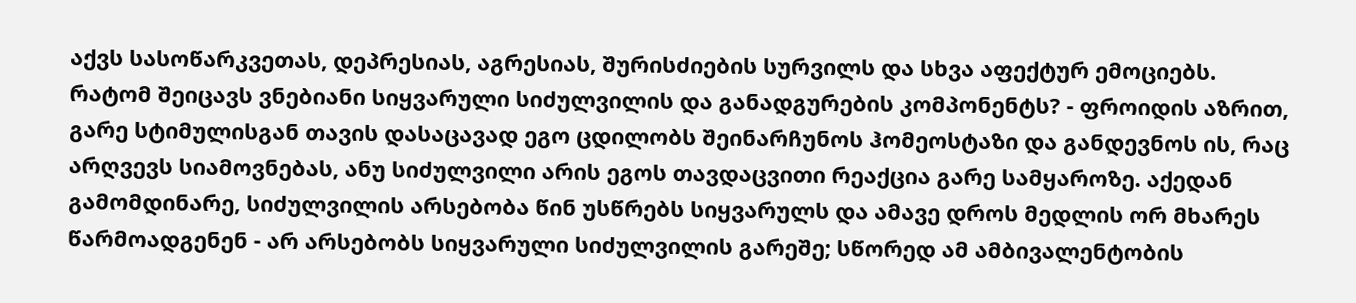აქვს სასოწარკვეთას, დეპრესიას, აგრესიას, შურისძიების სურვილს და სხვა აფექტურ ემოციებს.
რატომ შეიცავს ვნებიანი სიყვარული სიძულვილის და განადგურების კომპონენტს? - ფროიდის აზრით, გარე სტიმულისგან თავის დასაცავად ეგო ცდილობს შეინარჩუნოს ჰომეოსტაზი და განდევნოს ის, რაც არღვევს სიამოვნებას, ანუ სიძულვილი არის ეგოს თავდაცვითი რეაქცია გარე სამყაროზე. აქედან გამომდინარე, სიძულვილის არსებობა წინ უსწრებს სიყვარულს და ამავე დროს მედლის ორ მხარეს წარმოადგენენ - არ არსებობს სიყვარული სიძულვილის გარეშე; სწორედ ამ ამბივალენტობის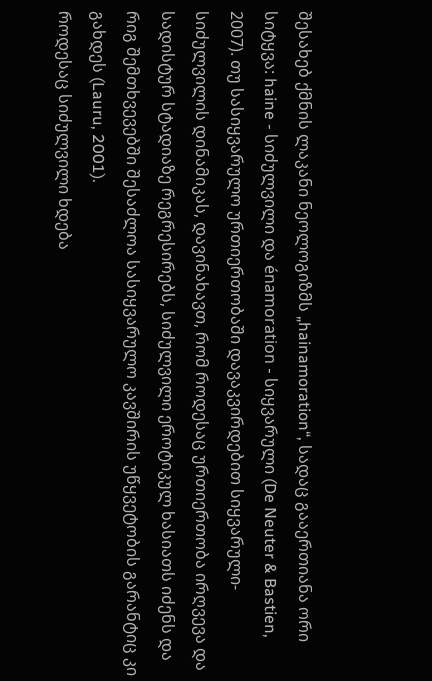შესახებ ქმნის ლაკანი ნეოლოგიზმს „hainamoration“, სადაც გააერთიანა ორი სიტყვა: haine - სიძულვილი და énamoration - სიყვარული (De Neuter & Bastien, 2007). თუ სასიყვარულო ურთიერთობაში დავაკვირდებით სიყვარული-სიძულვილის დინამიკას, დავინახავთ, რომ როდესაც ურთიერთობა ირღვევა და სადისტურ სტადიაზე რეგრესირებს, სიძულვილი ეროტიკულ ხასიათს იძენს და რიგ შემთხვევებში შესაძლოა სასიყვარულო კავშირის უწყვეტობის გარანტიც კი გახდეს (Lauru, 2001).
როდესაც სიძულვილი ხდება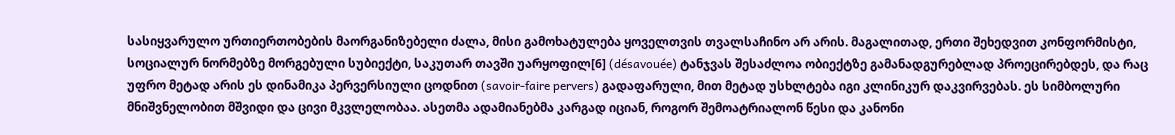სასიყვარულო ურთიერთობების მაორგანიზებელი ძალა, მისი გამოხატულება ყოველთვის თვალსაჩინო არ არის. მაგალითად, ერთი შეხედვით კონფორმისტი, სოციალურ ნორმებზე მორგებული სუბიექტი, საკუთარ თავში უარყოფილ[6] (désavouée) ტანჯვას შესაძლოა ობიექტზე გამანადგურებლად პროეცირებდეს, და რაც უფრო მეტად არის ეს დინამიკა პერვერსიული ცოდნით (savoir-faire pervers) გადაფარული, მით მეტად უსხლტება იგი კლინიკურ დაკვირვებას. ეს სიმბოლური მნიშვნელობით მშვიდი და ცივი მკვლელობაა. ასეთმა ადამიანებმა კარგად იციან, როგორ შემოატრიალონ წესი და კანონი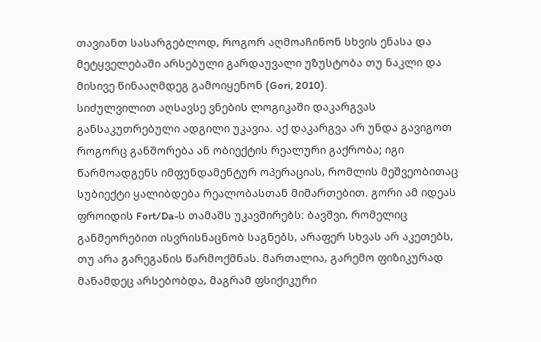თავიანთ სასარგებლოდ, როგორ აღმოაჩინონ სხვის ენასა და მეტყველებაში არსებული გარდაუვალი უზუსტობა თუ ნაკლი და მისივე წინააღმდეგ გამოიყენონ (Gori, 2010).
სიძულვილით აღსავსე ვნების ლოგიკაში დაკარგვას განსაკუთრებული ადგილი უკავია. აქ დაკარგვა არ უნდა გავიგოთ როგორც განშორება ან ობიექტის რეალური გაქრობა; იგი წარმოადგენს იმფუნდამენტურ ოპერაციას, რომლის მეშვეობითაც სუბიექტი ყალიბდება რეალობასთან მიმართებით. გორი ამ იდეას ფროიდის Fort/Da-ს თამაშს უკავშირებს: ბავშვი, რომელიც განმეორებით ისვრისნაცნობ საგნებს, არაფერ სხვას არ აკეთებს, თუ არა გარეგანის წარმოქმნას. მართალია, გარემო ფიზიკურად მანამდეც არსებობდა, მაგრამ ფსიქიკური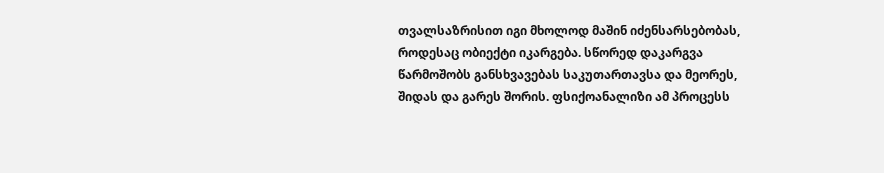თვალსაზრისით იგი მხოლოდ მაშინ იძენსარსებობას, როდესაც ობიექტი იკარგება. სწორედ დაკარგვა წარმოშობს განსხვავებას საკუთართავსა და მეორეს, შიდას და გარეს შორის. ფსიქოანალიზი ამ პროცესს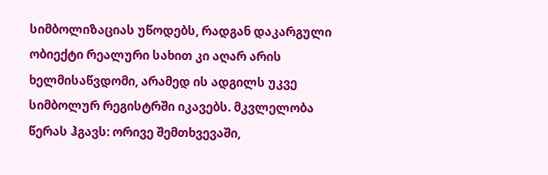სიმბოლიზაციას უწოდებს, რადგან დაკარგული ობიექტი რეალური სახით კი აღარ არის ხელმისაწვდომი, არამედ ის ადგილს უკვე სიმბოლურ რეგისტრში იკავებს. მკვლელობა წერას ჰგავს: ორივე შემთხვევაში,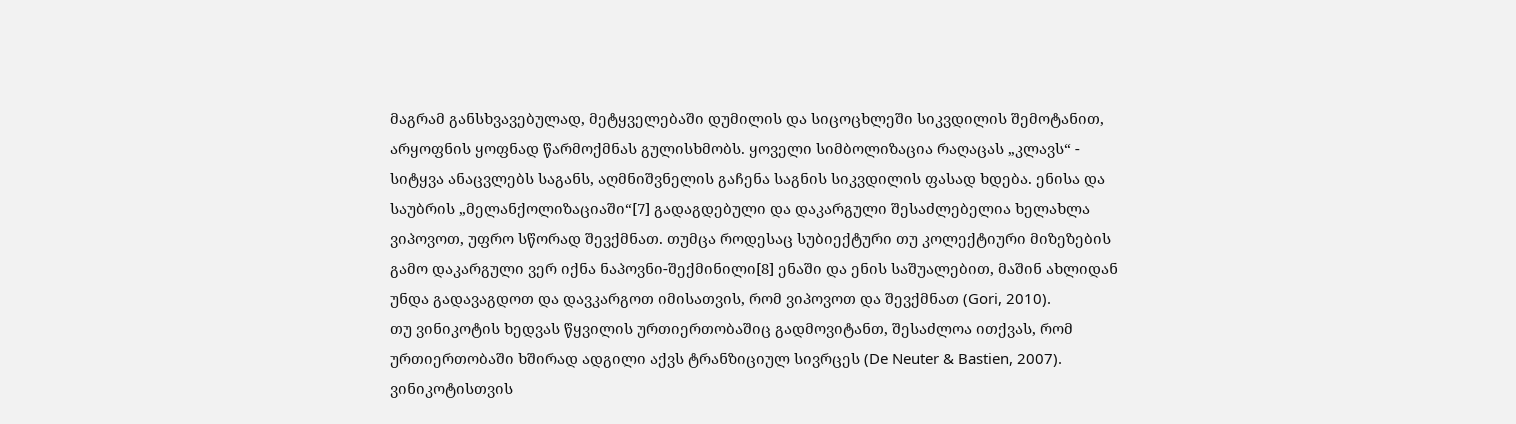მაგრამ განსხვავებულად, მეტყველებაში დუმილის და სიცოცხლეში სიკვდილის შემოტანით, არყოფნის ყოფნად წარმოქმნას გულისხმობს. ყოველი სიმბოლიზაცია რაღაცას „კლავს“ - სიტყვა ანაცვლებს საგანს, აღმნიშვნელის გაჩენა საგნის სიკვდილის ფასად ხდება. ენისა და საუბრის „მელანქოლიზაციაში“[7] გადაგდებული და დაკარგული შესაძლებელია ხელახლა ვიპოვოთ, უფრო სწორად შევქმნათ. თუმცა როდესაც სუბიექტური თუ კოლექტიური მიზეზების გამო დაკარგული ვერ იქნა ნაპოვნი-შექმინილი[8] ენაში და ენის საშუალებით, მაშინ ახლიდან უნდა გადავაგდოთ და დავკარგოთ იმისათვის, რომ ვიპოვოთ და შევქმნათ (Gori, 2010).
თუ ვინიკოტის ხედვას წყვილის ურთიერთობაშიც გადმოვიტანთ, შესაძლოა ითქვას, რომ ურთიერთობაში ხშირად ადგილი აქვს ტრანზიციულ სივრცეს (De Neuter & Bastien, 2007). ვინიკოტისთვის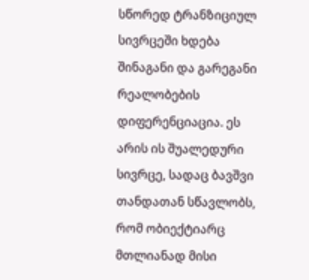სწორედ ტრანზიციულ სივრცეში ხდება შინაგანი და გარეგანი რეალობების დიფერენციაცია. ეს არის ის შუალედური სივრცე, სადაც ბავშვი თანდათან სწავლობს, რომ ობიექტიარც მთლიანად მისი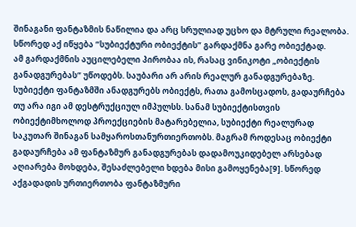შინაგანი ფანტაზმის ნაწილია და არც სრულიად უცხო და მტრული რეალობა. სწორედ აქ იწყება “სუბიექტური ობიექტის” გარდაქმნა გარე ობიექტად.
ამ გარდაქმნის აუცილებელი პირობაა ის, რასაც ვინიკოტი „ობიექტის განადგურებას“ უწოდებს. საუბარი არ არის რეალურ განადგურებაზე. სუბიექტი ფანტაზმში ანადგურებს ობიექტს, რათა გამოსცადოს, გადაურჩება თუ არა იგი ამ დესტრუქციულ იმპულსს. სანამ სუბიექტისთვის ობიექტიმხოლოდ პროექციების მატარებელია, სუბიექტი რეალურად საკუთარ შინაგან სამყაროსთანურთიერთობს. მაგრამ როდესაც ობიექტი გადაურჩება ამ ფანტაზმურ განადგურებას დადამოუკიდებელ არსებად აღიარება მოხდება, შესაძლებელი ხდება მისი გამოყენება[9]. სწორედ აქგადადის ურთიერთობა ფანტაზმური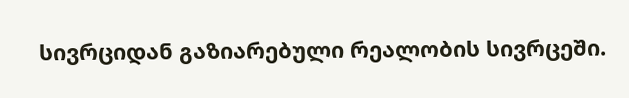სივრციდან გაზიარებული რეალობის სივრცეში.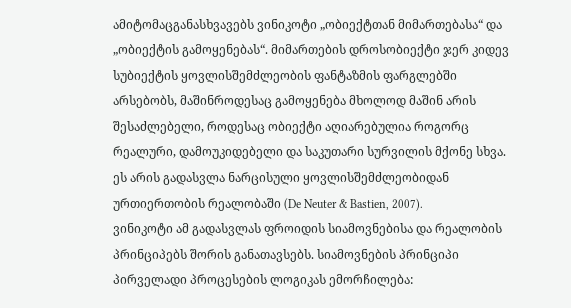ამიტომაცგანასხვავებს ვინიკოტი „ობიექტთან მიმართებასა“ და „ობიექტის გამოყენებას“. მიმართების დროსობიექტი ჯერ კიდევ სუბიექტის ყოვლისშემძლეობის ფანტაზმის ფარგლებში არსებობს, მაშინროდესაც გამოყენება მხოლოდ მაშინ არის შესაძლებელი, როდესაც ობიექტი აღიარებულია როგორც რეალური, დამოუკიდებელი და საკუთარი სურვილის მქონე სხვა. ეს არის გადასვლა ნარცისული ყოვლისშემძლეობიდან ურთიერთობის რეალობაში (De Neuter & Bastien, 2007).
ვინიკოტი ამ გადასვლას ფროიდის სიამოვნებისა და რეალობის პრინციპებს შორის განათავსებს. სიამოვნების პრინციპი პირველადი პროცესების ლოგიკას ემორჩილება: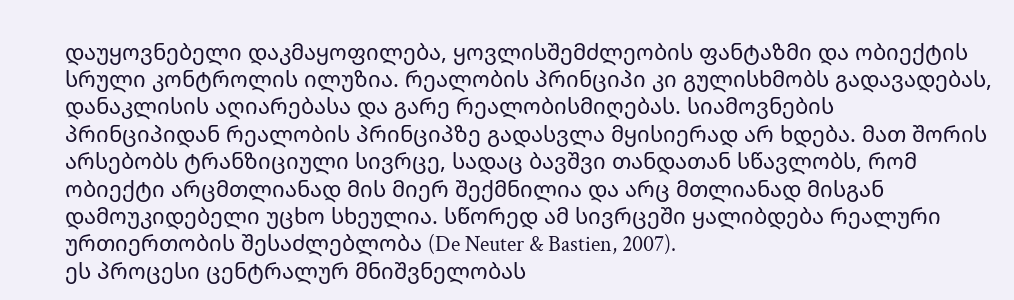დაუყოვნებელი დაკმაყოფილება, ყოვლისშემძლეობის ფანტაზმი და ობიექტის სრული კონტროლის ილუზია. რეალობის პრინციპი კი გულისხმობს გადავადებას, დანაკლისის აღიარებასა და გარე რეალობისმიღებას. სიამოვნების პრინციპიდან რეალობის პრინციპზე გადასვლა მყისიერად არ ხდება. მათ შორის არსებობს ტრანზიციული სივრცე, სადაც ბავშვი თანდათან სწავლობს, რომ ობიექტი არცმთლიანად მის მიერ შექმნილია და არც მთლიანად მისგან დამოუკიდებელი უცხო სხეულია. სწორედ ამ სივრცეში ყალიბდება რეალური ურთიერთობის შესაძლებლობა (De Neuter & Bastien, 2007).
ეს პროცესი ცენტრალურ მნიშვნელობას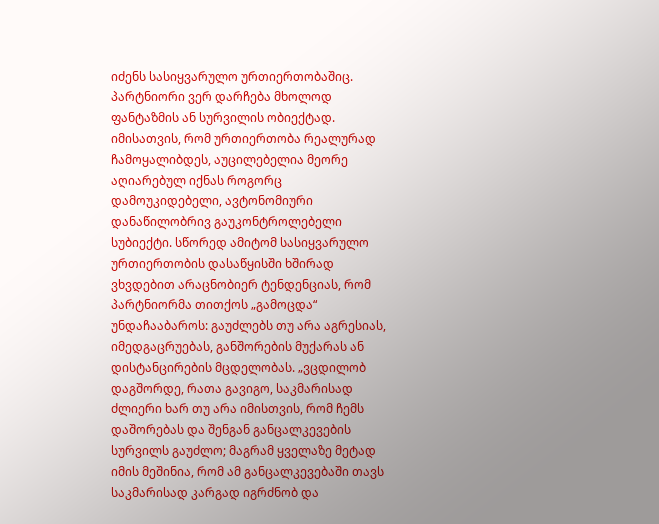იძენს სასიყვარულო ურთიერთობაშიც. პარტნიორი ვერ დარჩება მხოლოდ ფანტაზმის ან სურვილის ობიექტად. იმისათვის, რომ ურთიერთობა რეალურად ჩამოყალიბდეს, აუცილებელია მეორე აღიარებულ იქნას როგორც დამოუკიდებელი, ავტონომიური დანაწილობრივ გაუკონტროლებელი სუბიექტი. სწორედ ამიტომ სასიყვარულო ურთიერთობის დასაწყისში ხშირად ვხვდებით არაცნობიერ ტენდენციას, რომ პარტნიორმა თითქოს „გამოცდა“ უნდაჩააბაროს: გაუძლებს თუ არა აგრესიას, იმედგაცრუებას, განშორების მუქარას ან დისტანცირების მცდელობას. „ვცდილობ დაგშორდე, რათა გავიგო, საკმარისად ძლიერი ხარ თუ არა იმისთვის, რომ ჩემს დაშორებას და შენგან განცალკევების სურვილს გაუძლო; მაგრამ ყველაზე მეტად იმის მეშინია, რომ ამ განცალკევებაში თავს საკმარისად კარგად იგრძნობ და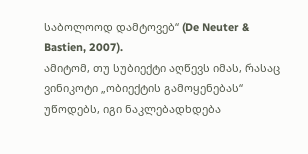საბოლოოდ დამტოვებ“ (De Neuter & Bastien, 2007).
ამიტომ, თუ სუბიექტი აღწევს იმას, რასაც ვინიკოტი „ობიექტის გამოყენებას“ უწოდებს, იგი ნაკლებადხდება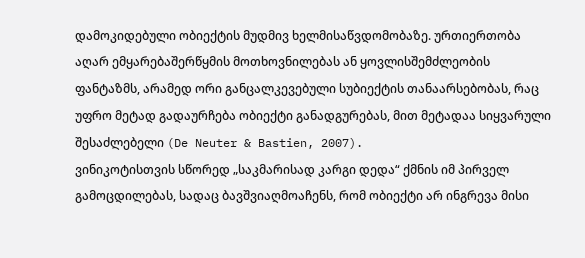დამოკიდებული ობიექტის მუდმივ ხელმისაწვდომობაზე. ურთიერთობა აღარ ემყარებაშერწყმის მოთხოვნილებას ან ყოვლისშემძლეობის ფანტაზმს, არამედ ორი განცალკევებული სუბიექტის თანაარსებობას, რაც უფრო მეტად გადაურჩება ობიექტი განადგურებას, მით მეტადაა სიყვარული შესაძლებელი (De Neuter & Bastien, 2007).
ვინიკოტისთვის სწორედ „საკმარისად კარგი დედა“ ქმნის იმ პირველ გამოცდილებას, სადაც ბავშვიაღმოაჩენს, რომ ობიექტი არ ინგრევა მისი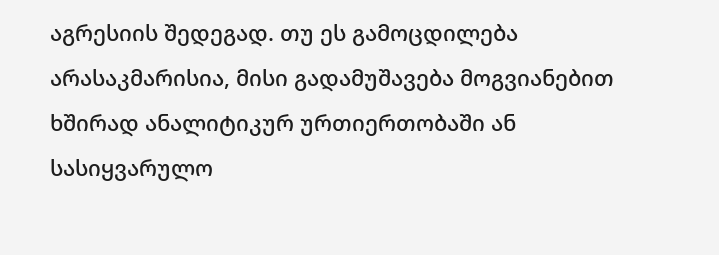აგრესიის შედეგად. თუ ეს გამოცდილება არასაკმარისია, მისი გადამუშავება მოგვიანებით ხშირად ანალიტიკურ ურთიერთობაში ან სასიყვარულო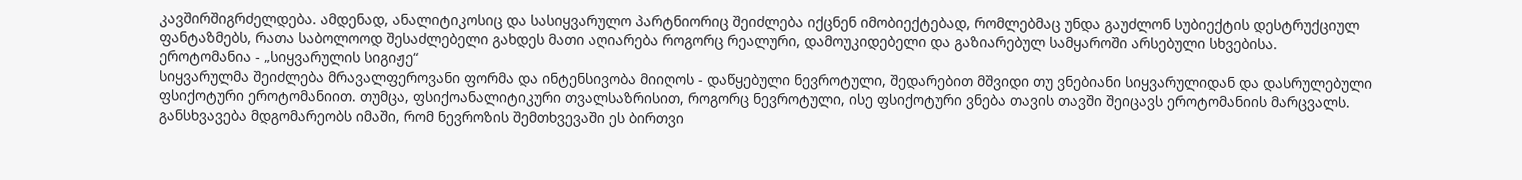კავშირშიგრძელდება. ამდენად, ანალიტიკოსიც და სასიყვარულო პარტნიორიც შეიძლება იქცნენ იმობიექტებად, რომლებმაც უნდა გაუძლონ სუბიექტის დესტრუქციულ ფანტაზმებს, რათა საბოლოოდ შესაძლებელი გახდეს მათი აღიარება როგორც რეალური, დამოუკიდებელი და გაზიარებულ სამყაროში არსებული სხვებისა.
ეროტომანია - „სიყვარულის სიგიჟე“
სიყვარულმა შეიძლება მრავალფეროვანი ფორმა და ინტენსივობა მიიღოს - დაწყებული ნევროტული, შედარებით მშვიდი თუ ვნებიანი სიყვარულიდან და დასრულებული ფსიქოტური ეროტომანიით. თუმცა, ფსიქოანალიტიკური თვალსაზრისით, როგორც ნევროტული, ისე ფსიქოტური ვნება თავის თავში შეიცავს ეროტომანიის მარცვალს. განსხვავება მდგომარეობს იმაში, რომ ნევროზის შემთხვევაში ეს ბირთვი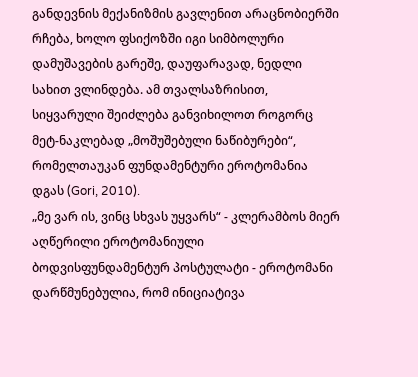განდევნის მექანიზმის გავლენით არაცნობიერში რჩება, ხოლო ფსიქოზში იგი სიმბოლური დამუშავების გარეშე, დაუფარავად, ნედლი სახით ვლინდება. ამ თვალსაზრისით, სიყვარული შეიძლება განვიხილოთ როგორც მეტ-ნაკლებად „მოშუშებული ნაწიბურები“, რომელთაუკან ფუნდამენტური ეროტომანია დგას (Gori, 2010).
„მე ვარ ის, ვინც სხვას უყვარს“ - კლერამბოს მიერ აღწერილი ეროტომანიული ბოდვისფუნდამენტურ პოსტულატი - ეროტომანი დარწმუნებულია, რომ ინიციატივა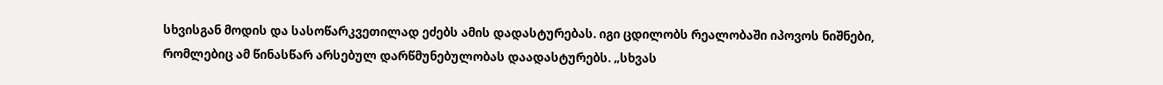სხვისგან მოდის და სასოწარკვეთილად ეძებს ამის დადასტურებას. იგი ცდილობს რეალობაში იპოვოს ნიშნები, რომლებიც ამ წინასწარ არსებულ დარწმუნებულობას დაადასტურებს. „სხვას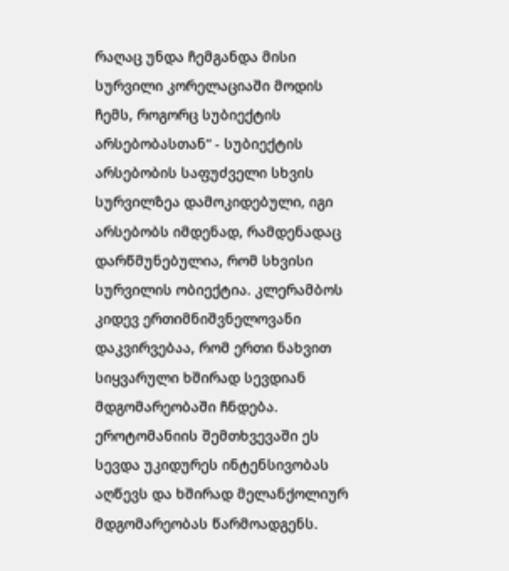რაღაც უნდა ჩემგანდა მისი სურვილი კორელაციაში მოდის ჩემს, როგორც სუბიექტის არსებობასთან“ - სუბიექტის არსებობის საფუძველი სხვის სურვილზეა დამოკიდებული, იგი არსებობს იმდენად, რამდენადაც დარწმუნებულია, რომ სხვისი სურვილის ობიექტია. კლერამბოს კიდევ ერთიმნიშვნელოვანი დაკვირვებაა, რომ ერთი ნახვით სიყვარული ხშირად სევდიან მდგომარეობაში ჩნდება. ეროტომანიის შემთხვევაში ეს სევდა უკიდურეს ინტენსივობას აღწევს და ხშირად მელანქოლიურ მდგომარეობას წარმოადგენს.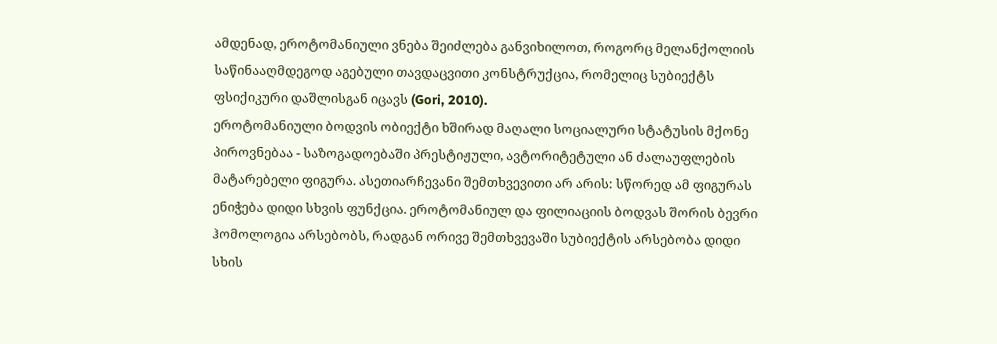ამდენად, ეროტომანიული ვნება შეიძლება განვიხილოთ, როგორც მელანქოლიის საწინააღმდეგოდ აგებული თავდაცვითი კონსტრუქცია, რომელიც სუბიექტს ფსიქიკური დაშლისგან იცავს (Gori, 2010).
ეროტომანიული ბოდვის ობიექტი ხშირად მაღალი სოციალური სტატუსის მქონე პიროვნებაა - საზოგადოებაში პრესტიჟული, ავტორიტეტული ან ძალაუფლების მატარებელი ფიგურა. ასეთიარჩევანი შემთხვევითი არ არის: სწორედ ამ ფიგურას ენიჭება დიდი სხვის ფუნქცია. ეროტომანიულ და ფილიაციის ბოდვას შორის ბევრი ჰომოლოგია არსებობს, რადგან ორივე შემთხვევაში სუბიექტის არსებობა დიდი სხის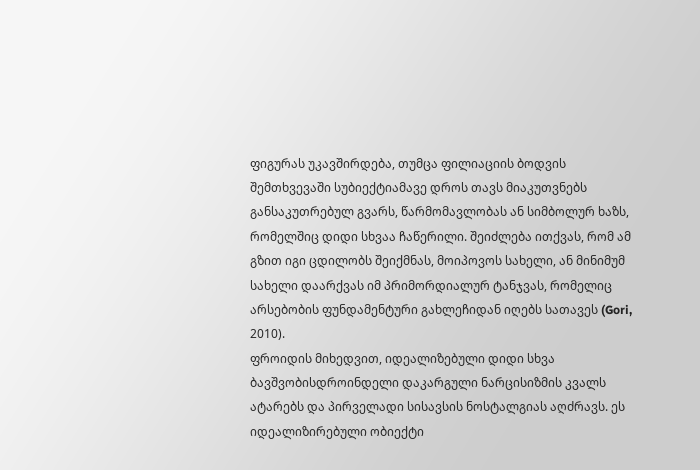ფიგურას უკავშირდება, თუმცა ფილიაციის ბოდვის შემთხვევაში სუბიექტიამავე დროს თავს მიაკუთვნებს განსაკუთრებულ გვარს, წარმომავლობას ან სიმბოლურ ხაზს, რომელშიც დიდი სხვაა ჩაწერილი. შეიძლება ითქვას, რომ ამ გზით იგი ცდილობს შეიქმნას, მოიპოვოს სახელი, ან მინიმუმ სახელი დაარქვას იმ პრიმორდიალურ ტანჯვას, რომელიც არსებობის ფუნდამენტური გახლეჩიდან იღებს სათავეს (Gori, 2010).
ფროიდის მიხედვით, იდეალიზებული დიდი სხვა ბავშვობისდროინდელი დაკარგული ნარცისიზმის კვალს ატარებს და პირველადი სისავსის ნოსტალგიას აღძრავს. ეს იდეალიზირებული ობიექტი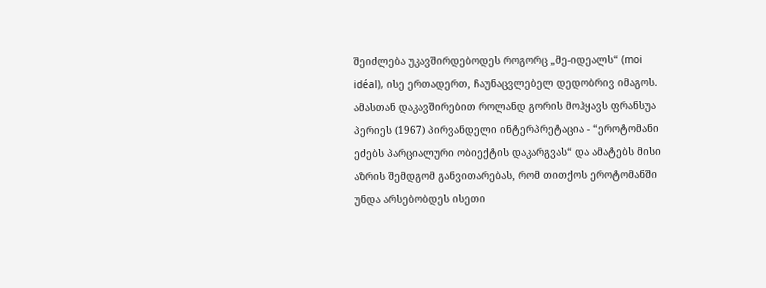შეიძლება უკავშირდებოდეს როგორც „მე-იდეალს“ (moi idéal), ისე ერთადერთ, ჩაუნაცვლებელ დედობრივ იმაგოს. ამასთან დაკავშირებით როლანდ გორის მოჰყავს ფრანსუა პერიეს (1967) პირვანდელი ინტერპრეტაცია - “ეროტომანი ეძებს პარციალური ობიექტის დაკარგვას“ და ამატებს მისი აზრის შემდგომ განვითარებას, რომ თითქოს ეროტომანში უნდა არსებობდეს ისეთი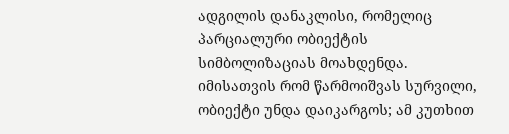ადგილის დანაკლისი, რომელიც პარციალური ობიექტის სიმბოლიზაციას მოახდენდა. იმისათვის რომ წარმოიშვას სურვილი, ობიექტი უნდა დაიკარგოს; ამ კუთხით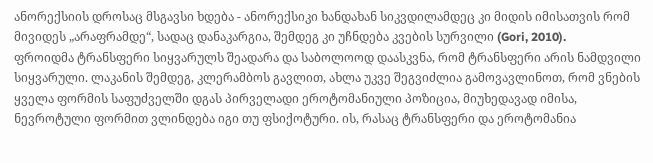ანორექსიის დროსაც მსგავსი ხდება - ანორექსიკი ხანდახან სიკვდილამდეც კი მიდის იმისათვის რომ მივიდეს „არაფრამდე“, სადაც დანაკარგია, შემდეგ კი უჩნდება კვების სურვილი (Gori, 2010).
ფროიდმა ტრანსფერი სიყვარულს შეადარა და საბოლოოდ დაასკვნა, რომ ტრანსფერი არის ნამდვილი სიყვარული. ლაკანის შემდეგ, კლერამბოს გავლით, ახლა უკვე შეგვიძლია გამოვავლინოთ, რომ ვნების ყველა ფორმის საფუძველში დგას პირველადი ეროტომანიული პოზიცია, მიუხედავად იმისა, ნევროტული ფორმით ვლინდება იგი თუ ფსიქოტური. ის, რასაც ტრანსფერი და ეროტომანია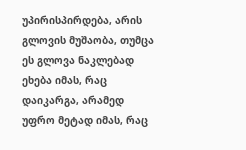უპირისპირდება, არის გლოვის მუშაობა, თუმცა ეს გლოვა ნაკლებად ეხება იმას, რაც დაიკარგა, არამედ უფრო მეტად იმას, რაც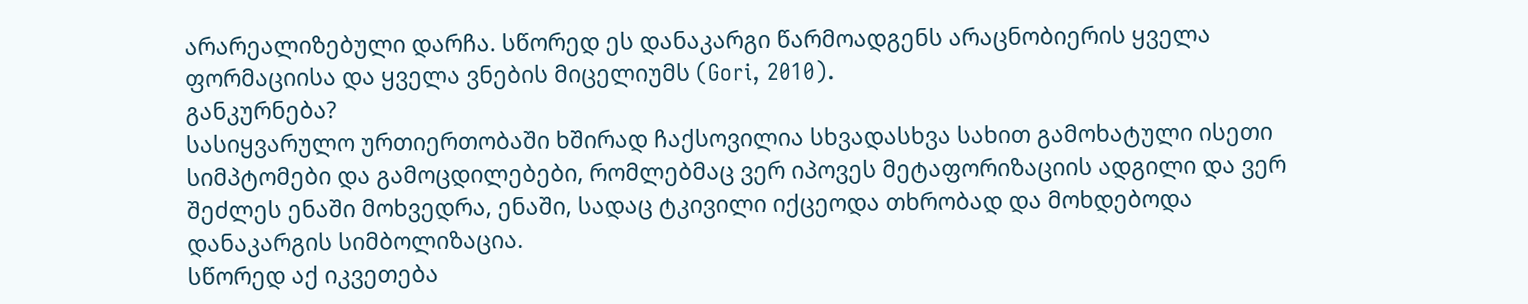არარეალიზებული დარჩა. სწორედ ეს დანაკარგი წარმოადგენს არაცნობიერის ყველა ფორმაციისა და ყველა ვნების მიცელიუმს (Gori, 2010).
განკურნება?
სასიყვარულო ურთიერთობაში ხშირად ჩაქსოვილია სხვადასხვა სახით გამოხატული ისეთი სიმპტომები და გამოცდილებები, რომლებმაც ვერ იპოვეს მეტაფორიზაციის ადგილი და ვერ შეძლეს ენაში მოხვედრა, ენაში, სადაც ტკივილი იქცეოდა თხრობად და მოხდებოდა დანაკარგის სიმბოლიზაცია.
სწორედ აქ იკვეთება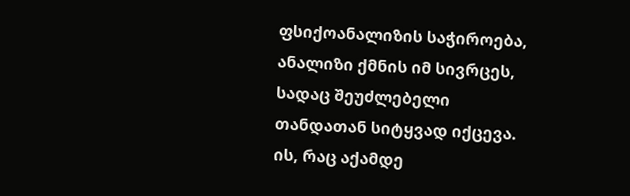ფსიქოანალიზის საჭიროება, ანალიზი ქმნის იმ სივრცეს, სადაც შეუძლებელი თანდათან სიტყვად იქცევა. ის, რაც აქამდე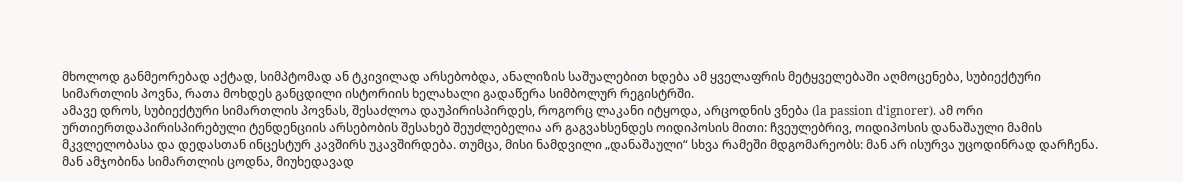მხოლოდ განმეორებად აქტად, სიმპტომად ან ტკივილად არსებობდა, ანალიზის საშუალებით ხდება ამ ყველაფრის მეტყველებაში აღმოცენება, სუბიექტური სიმართლის პოვნა, რათა მოხდეს განცდილი ისტორიის ხელახალი გადაწერა სიმბოლურ რეგისტრში.
ამავე დროს, სუბიექტური სიმართლის პოვნას, შესაძლოა დაუპირისპირდეს, როგორც ლაკანი იტყოდა, არცოდნის ვნება (la passion d'ignorer). ამ ორი ურთიერთდაპირისპირებული ტენდენციის არსებობის შესახებ შეუძლებელია არ გაგვახსენდეს ოიდიპოსის მითი: ჩვეულებრივ, ოიდიპოსის დანაშაული მამის მკვლელობასა და დედასთან ინცესტურ კავშირს უკავშირდება. თუმცა, მისი ნამდვილი „დანაშაული“ სხვა რამეში მდგომარეობს: მან არ ისურვა უცოდინრად დარჩენა. მან ამჯობინა სიმართლის ცოდნა, მიუხედავად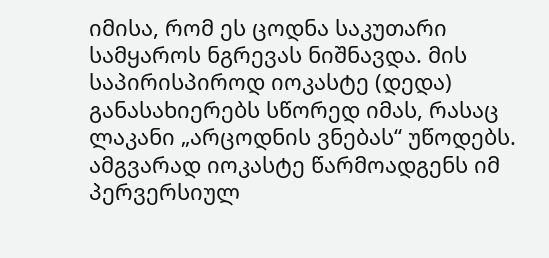იმისა, რომ ეს ცოდნა საკუთარი სამყაროს ნგრევას ნიშნავდა. მის საპირისპიროდ იოკასტე (დედა) განასახიერებს სწორედ იმას, რასაც ლაკანი „არცოდნის ვნებას“ უწოდებს. ამგვარად იოკასტე წარმოადგენს იმ პერვერსიულ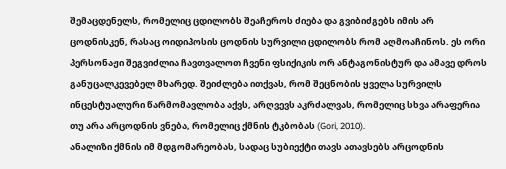შემაცდენელს, რომელიც ცდილობს შეაჩეროს ძიება და გვიბიძგებს იმის არ ცოდნისკენ, რასაც ოიდიპოსის ცოდნის სურვილი ცდილობს რომ აღმოაჩინოს. ეს ორი პერსონაჟი შეგვიძლია ჩავთვალოთ ჩვენი ფსიქიკის ორ ანტაგონისტურ და ამავე დროს განუცალკევებელ მხარედ. შეიძლება ითქვას, რომ შეცნობის ყველა სურვილს ინცესტუალური წარმომავლობა აქვს, არღვევს აკრძალვას, რომელიც სხვა არაფერია თუ არა არცოდნის ვნება, რომელიც ქმნის ტკბობას (Gori, 2010).
ანალიზი ქმნის იმ მდგომარეობას, სადაც სუბიექტი თავს ათავსებს არცოდნის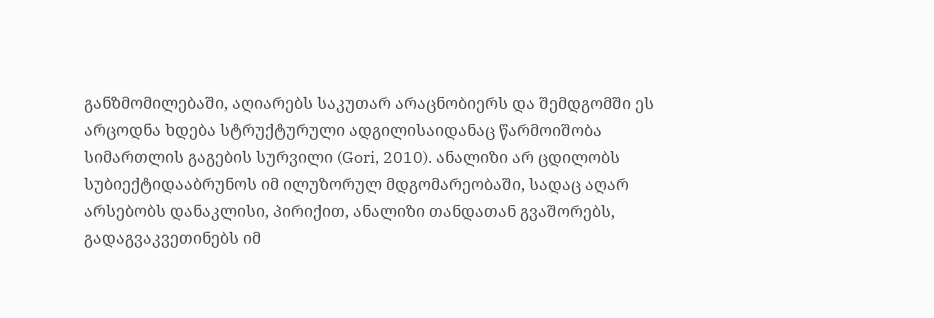განზმომილებაში, აღიარებს საკუთარ არაცნობიერს და შემდგომში ეს არცოდნა ხდება სტრუქტურული ადგილისაიდანაც წარმოიშობა სიმართლის გაგების სურვილი (Gori, 2010). ანალიზი არ ცდილობს სუბიექტიდააბრუნოს იმ ილუზორულ მდგომარეობაში, სადაც აღარ არსებობს დანაკლისი, პირიქით, ანალიზი თანდათან გვაშორებს, გადაგვაკვეთინებს იმ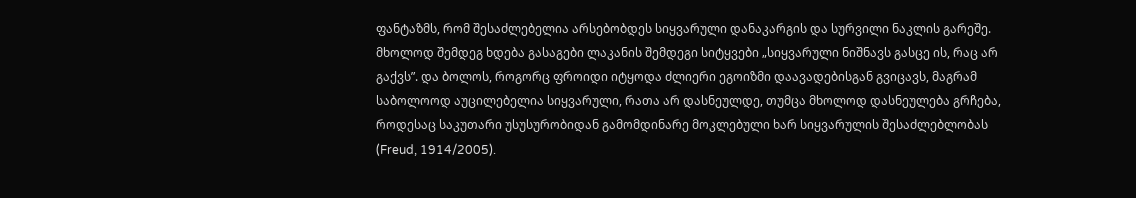ფანტაზმს, რომ შესაძლებელია არსებობდეს სიყვარული დანაკარგის და სურვილი ნაკლის გარეშე. მხოლოდ შემდეგ ხდება გასაგები ლაკანის შემდეგი სიტყვები „სიყვარული ნიშნავს გასცე ის, რაც არ გაქვს”. და ბოლოს, როგორც ფროიდი იტყოდა ძლიერი ეგოიზმი დაავადებისგან გვიცავს, მაგრამ საბოლოოდ აუცილებელია სიყვარული, რათა არ დასნეულდე, თუმცა მხოლოდ დასნეულება გრჩება, როდესაც საკუთარი უსუსურობიდან გამომდინარე მოკლებული ხარ სიყვარულის შესაძლებლობას (Freud, 1914/2005).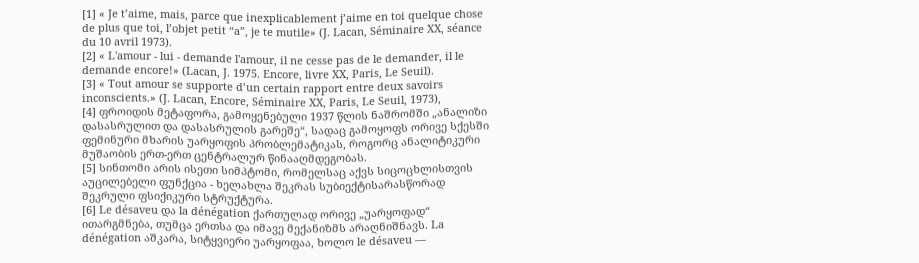[1] « Je t’aime, mais, parce que inexplicablement j’aime en toi quelque chose de plus que toi, l’objet petit “a”, je te mutile» (J. Lacan, Séminaire XX, séance du 10 avril 1973).
[2] « L'amour - lui - demande l'amour, il ne cesse pas de le demander, il le demande encore!» (Lacan, J. 1975. Encore, livre XX, Paris, Le Seuil).
[3] « Tout amour se supporte d’un certain rapport entre deux savoirs inconscients.» (J. Lacan, Encore, Séminaire XX, Paris, Le Seuil, 1973),
[4] ფროიდის მეტაფორა, გამოყენებული 1937 წლის ნაშრომში „ანალიზი დასასრულით და დასასრულის გარეშე“, სადაც გამოყოფს ორივე სქესში ფემინური მხარის უარყოფის პრობლემატიკას, როგორც ანალიტიკური მუშაობის ერთ-ერთ ცენტრალურ წინააღმდეგობას.
[5] სინთომი არის ისეთი სიმპტომი, რომელსაც აქვს სიცოცხლისთვის აუცილებელი ფუნქცია - ხელახლა შეკრას სუბიექტისარასწორად შეკრული ფსიქიკური სტრუქტურა.
[6] Le désaveu და la dénégation ქართულად ორივე „უარყოფად“ ითარგმნება, თუმცა ერთსა და იმავე მექანიზმს არაღნიშნავს. La dénégation აშკარა, სიტყვიერი უარყოფაა, ხოლო le désaveu —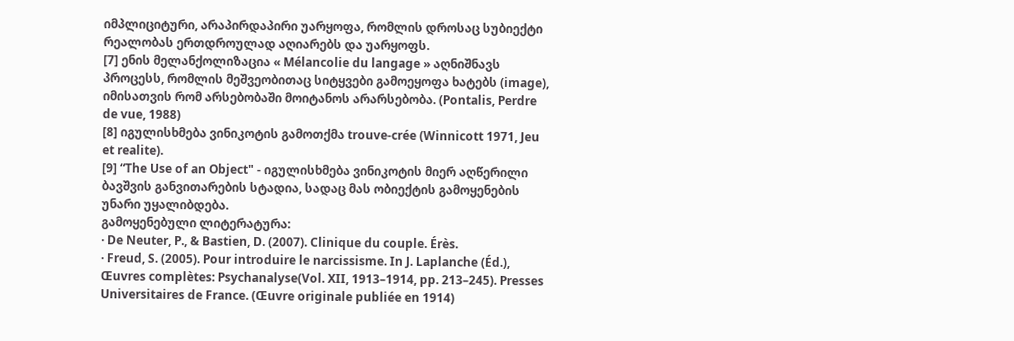იმპლიციტური, არაპირდაპირი უარყოფა, რომლის დროსაც სუბიექტი რეალობას ერთდროულად აღიარებს და უარყოფს.
[7] ენის მელანქოლიზაცია « Mélancolie du langage » აღნიშნავს პროცესს, რომლის მეშვეობითაც სიტყვები გამოეყოფა ხატებს (image), იმისათვის რომ არსებობაში მოიტანოს არარსებობა. (Pontalis, Perdre de vue, 1988)
[8] იგულისხმება ვინიკოტის გამოთქმა trouve-crée (Winnicott 1971, Jeu et realite).
[9] “The Use of an Object" - იგულისხმება ვინიკოტის მიერ აღწერილი ბავშვის განვითარების სტადია, სადაც მას ობიექტის გამოყენების უნარი უყალიბდება.
გამოყენებული ლიტერატურა:
· De Neuter, P., & Bastien, D. (2007). Clinique du couple. Érès.
· Freud, S. (2005). Pour introduire le narcissisme. In J. Laplanche (Éd.), Œuvres complètes: Psychanalyse(Vol. XII, 1913–1914, pp. 213–245). Presses Universitaires de France. (Œuvre originale publiée en 1914)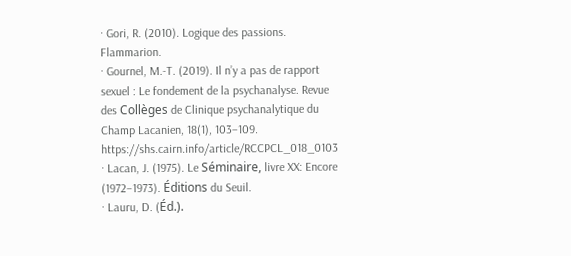· Gori, R. (2010). Logique des passions. Flammarion.
· Gournel, M.-T. (2019). Il n’y a pas de rapport sexuel : Le fondement de la psychanalyse. Revue des Collèges de Clinique psychanalytique du Champ Lacanien, 18(1), 103–109. https://shs.cairn.info/article/RCCPCL_018_0103
· Lacan, J. (1975). Le Séminaire, livre XX: Encore (1972–1973). Éditions du Seuil.
· Lauru, D. (Éd.).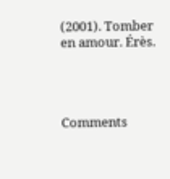(2001). Tomber en amour. Érès.




Comments